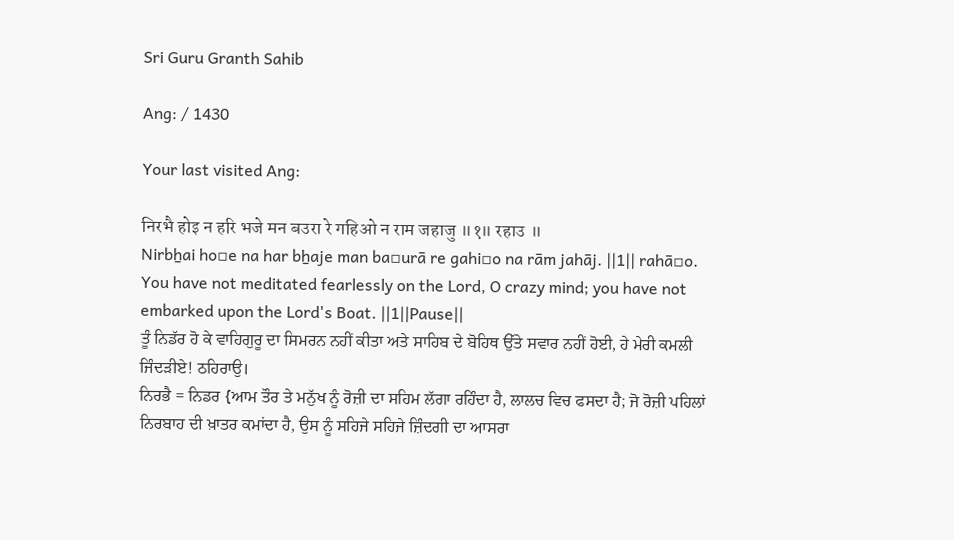Sri Guru Granth Sahib

Ang: / 1430

Your last visited Ang:

निरभै होइ न हरि भजे मन बउरा रे गहिओ न राम जहाजु ॥१॥ रहाउ ॥
Nirbẖai ho▫e na har bẖaje man ba▫urā re gahi▫o na rām jahāj. ||1|| rahā▫o.
You have not meditated fearlessly on the Lord, O crazy mind; you have not embarked upon the Lord's Boat. ||1||Pause||
ਤੂੰ ਨਿਡੱਰ ਹੋ ਕੇ ਵਾਹਿਗੁਰੂ ਦਾ ਸਿਮਰਨ ਨਹੀਂ ਕੀਤਾ ਅਤੇ ਸਾਹਿਬ ਦੇ ਬੋਹਿਥ ਉੱਤੇ ਸਵਾਰ ਨਹੀਂ ਹੋਈ, ਹੇ ਮੇਰੀ ਕਮਲੀ ਜਿੰਦੜੀਏ! ਠਹਿਰਾਉ।
ਨਿਰਭੈ = ਨਿਡਰ {ਆਮ ਤੌਰ ਤੇ ਮਨੁੱਖ ਨੂੰ ਰੋਜ਼ੀ ਦਾ ਸਹਿਮ ਲੱਗਾ ਰਹਿੰਦਾ ਹੈ, ਲਾਲਚ ਵਿਚ ਫਸਦਾ ਹੈ; ਜੋ ਰੋਜ਼ੀ ਪਹਿਲਾਂ ਨਿਰਬਾਹ ਦੀ ਖ਼ਾਤਰ ਕਮਾਂਦਾ ਹੈ, ਉਸ ਨੂੰ ਸਹਿਜੇ ਸਹਿਜੇ ਜ਼ਿੰਦਗੀ ਦਾ ਆਸਰਾ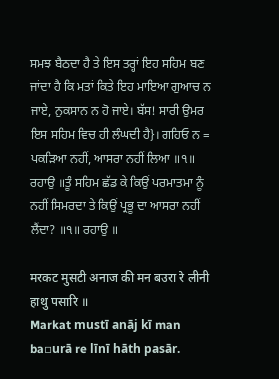ਸਮਝ ਬੈਠਦਾ ਹੈ ਤੇ ਇਸ ਤਰ੍ਹਾਂ ਇਹ ਸਹਿਮ ਬਣ ਜਾਂਦਾ ਹੈ ਕਿ ਮਤਾਂ ਕਿਤੇ ਇਹ ਮਾਇਆ ਗੁਆਚ ਨ ਜਾਏ, ਨੁਕਸਾਨ ਨ ਹੋ ਜਾਏ। ਬੱਸ! ਸਾਰੀ ਉਮਰ ਇਸ ਸਹਿਮ ਵਿਚ ਹੀ ਲੰਘਦੀ ਹੈ}। ਗਹਿਓ ਨ = ਪਕੜਿਆ ਨਹੀਂ, ਆਸਰਾ ਨਹੀਂ ਲਿਆ ॥੧॥ ਰਹਾਉ ॥ਤੂੰ ਸਹਿਮ ਛੱਡ ਕੇ ਕਿਉਂ ਪਰਮਾਤਮਾ ਨੂੰ ਨਹੀਂ ਸਿਮਰਦਾ ਤੇ ਕਿਉਂ ਪ੍ਰਭੂ ਦਾ ਆਸਰਾ ਨਹੀਂ ਲੈਂਦਾ? ॥੧॥ ਰਹਾਉ ॥

मरकट मुसटी अनाज की मन बउरा रे लीनी हाथु पसारि ॥
Markat mustī anāj kī man ba▫urā re līnī hāth pasār.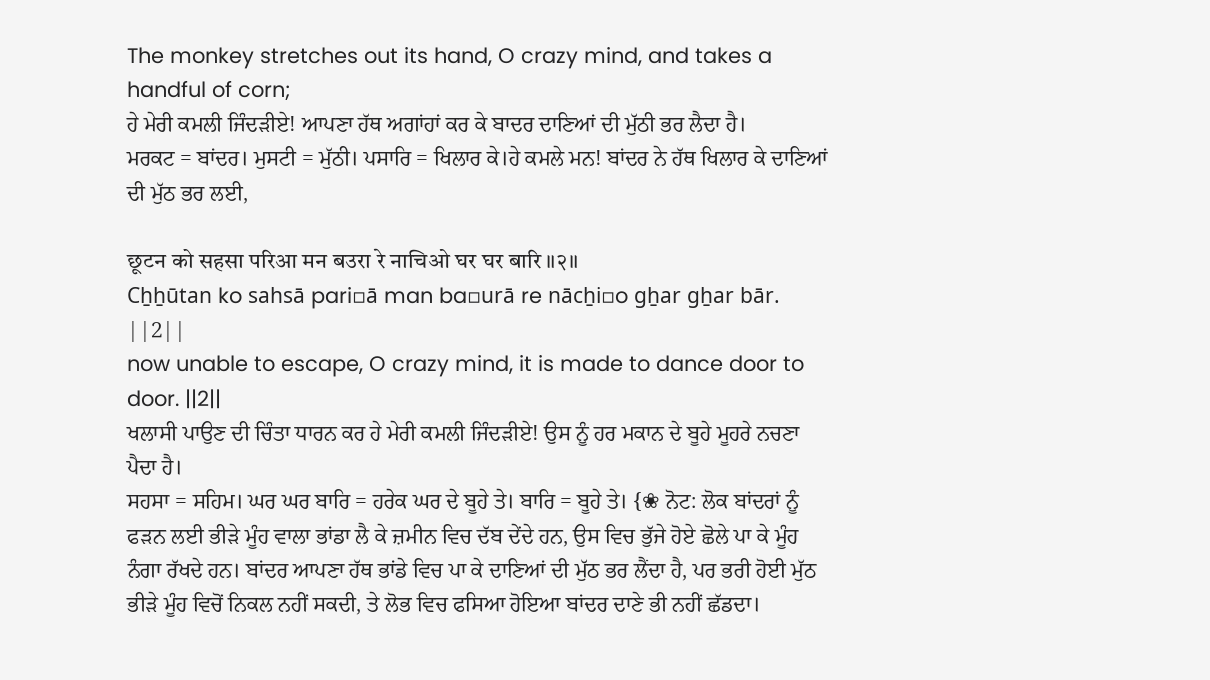The monkey stretches out its hand, O crazy mind, and takes a handful of corn;
ਹੇ ਮੇਰੀ ਕਮਲੀ ਜਿੰਦੜੀਏ! ਆਪਣਾ ਹੱਥ ਅਗਾਂਹਾਂ ਕਰ ਕੇ ਬਾਦਰ ਦਾਣਿਆਂ ਦੀ ਮੁੱਠੀ ਭਰ ਲੈਦਾ ਹੈ।
ਮਰਕਟ = ਬਾਂਦਰ। ਮੁਸਟੀ = ਮੁੱਠੀ। ਪਸਾਰਿ = ਖਿਲਾਰ ਕੇ।ਹੇ ਕਮਲੇ ਮਨ! ਬਾਂਦਰ ਨੇ ਹੱਥ ਖਿਲਾਰ ਕੇ ਦਾਣਿਆਂ ਦੀ ਮੁੱਠ ਭਰ ਲਈ,

छूटन को सहसा परिआ मन बउरा रे नाचिओ घर घर बारि ॥२॥
Cẖẖūtan ko sahsā pari▫ā man ba▫urā re nācẖi▫o gẖar gẖar bār. ||2||
now unable to escape, O crazy mind, it is made to dance door to door. ||2||
ਖਲਾਸੀ ਪਾਉਣ ਦੀ ਚਿੰਤਾ ਧਾਰਨ ਕਰ ਹੇ ਮੇਰੀ ਕਮਲੀ ਜਿੰਦੜੀਏ! ਉਸ ਨੂੰ ਹਰ ਮਕਾਨ ਦੇ ਬੂਹੇ ਮੂਹਰੇ ਨਚਣਾ ਪੈਦਾ ਹੈ।
ਸਹਸਾ = ਸਹਿਮ। ਘਰ ਘਰ ਬਾਰਿ = ਹਰੇਕ ਘਰ ਦੇ ਬੂਹੇ ਤੇ। ਬਾਰਿ = ਬੂਹੇ ਤੇ। {❀ ਨੋਟ: ਲੋਕ ਬਾਂਦਰਾਂ ਨੂੰ ਫੜਨ ਲਈ ਭੀੜੇ ਮੂੰਹ ਵਾਲਾ ਭਾਂਡਾ ਲੈ ਕੇ ਜ਼ਮੀਨ ਵਿਚ ਦੱਬ ਦੇਂਦੇ ਹਨ, ਉਸ ਵਿਚ ਭੁੱਜੇ ਹੋਏ ਛੋਲੇ ਪਾ ਕੇ ਮੂੰਹ ਨੰਗਾ ਰੱਖਦੇ ਹਨ। ਬਾਂਦਰ ਆਪਣਾ ਹੱਥ ਭਾਂਡੇ ਵਿਚ ਪਾ ਕੇ ਦਾਣਿਆਂ ਦੀ ਮੁੱਠ ਭਰ ਲੈਂਦਾ ਹੈ, ਪਰ ਭਰੀ ਹੋਈ ਮੁੱਠ ਭੀੜੇ ਮੂੰਹ ਵਿਚੋਂ ਨਿਕਲ ਨਹੀਂ ਸਕਦੀ, ਤੇ ਲੋਭ ਵਿਚ ਫਸਿਆ ਹੋਇਆ ਬਾਂਦਰ ਦਾਣੇ ਭੀ ਨਹੀਂ ਛੱਡਦਾ।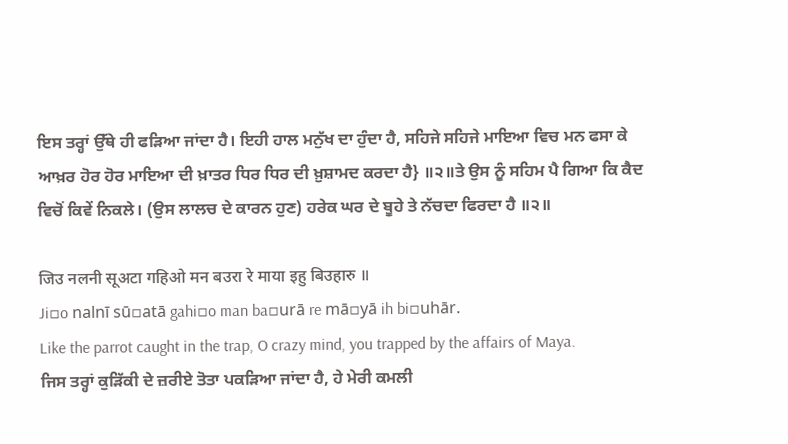ਇਸ ਤਰ੍ਹਾਂ ਉੱਥੇ ਹੀ ਫੜਿਆ ਜਾਂਦਾ ਹੈ। ਇਹੀ ਹਾਲ ਮਨੁੱਖ ਦਾ ਹੁੰਦਾ ਹੈ, ਸਹਿਜੇ ਸਹਿਜੇ ਮਾਇਆ ਵਿਚ ਮਨ ਫਸਾ ਕੇ ਆਖ਼ਰ ਹੋਰ ਹੋਰ ਮਾਇਆ ਦੀ ਖ਼ਾਤਰ ਧਿਰ ਧਿਰ ਦੀ ਖ਼ੁਸ਼ਾਮਦ ਕਰਦਾ ਹੈ} ॥੨॥ਤੇ ਉਸ ਨੂੰ ਸਹਿਮ ਪੈ ਗਿਆ ਕਿ ਕੈਦ ਵਿਚੋਂ ਕਿਵੇਂ ਨਿਕਲੇ। (ਉਸ ਲਾਲਚ ਦੇ ਕਾਰਨ ਹੁਣ) ਹਰੇਕ ਘਰ ਦੇ ਬੂਹੇ ਤੇ ਨੱਚਦਾ ਫਿਰਦਾ ਹੈ ॥੨॥

जिउ नलनी सूअटा गहिओ मन बउरा रे माया इहु बिउहारु ॥
Ji▫o nalnī sū▫atā gahi▫o man ba▫urā re mā▫yā ih bi▫uhār.
Like the parrot caught in the trap, O crazy mind, you trapped by the affairs of Maya.
ਜਿਸ ਤਰ੍ਹਾਂ ਕੁੜਿੱਕੀ ਦੇ ਜ਼ਰੀਏ ਤੋਤਾ ਪਕੜਿਆ ਜਾਂਦਾ ਹੈ, ਹੇ ਮੇਰੀ ਕਮਲੀ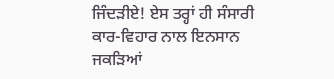ਜਿੰਦੜੀਏ! ਏਸ ਤਰ੍ਹਾਂ ਹੀ ਸੰਸਾਰੀ ਕਾਰ-ਵਿਹਾਰ ਨਾਲ ਇਨਸਾਨ ਜਕੜਿਆਂ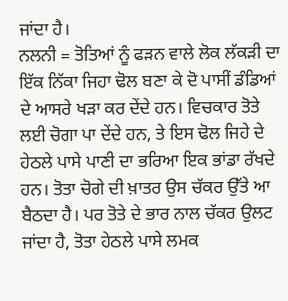ਜਾਂਦਾ ਹੈ।
ਨਲਨੀ = ਤੋਤਿਆਂ ਨੂੰ ਫੜਨ ਵਾਲੇ ਲੋਕ ਲੱਕੜੀ ਦਾ ਇੱਕ ਨਿੱਕਾ ਜਿਹਾ ਢੋਲ ਬਣਾ ਕੇ ਦੋ ਪਾਸੀਂ ਡੰਡਿਆਂ ਦੇ ਆਸਰੇ ਖੜਾ ਕਰ ਦੇਂਦੇ ਹਨ। ਵਿਚਕਾਰ ਤੋਤੇ ਲਈ ਚੋਗਾ ਪਾ ਦੇਂਦੇ ਹਨ, ਤੇ ਇਸ ਢੋਲ ਜਿਹੇ ਦੇ ਹੇਠਲੇ ਪਾਸੇ ਪਾਣੀ ਦਾ ਭਰਿਆ ਇਕ ਭਾਂਡਾ ਰੱਖਦੇ ਹਨ। ਤੋਤਾ ਚੋਗੇ ਦੀ ਖ਼ਾਤਰ ਉਸ ਚੱਕਰ ਉੱਤੇ ਆ ਬੈਠਦਾ ਹੈ। ਪਰ ਤੋਤੇ ਦੇ ਭਾਰ ਨਾਲ ਚੱਕਰ ਉਲਟ ਜਾਂਦਾ ਹੈ, ਤੋਤਾ ਹੇਠਲੇ ਪਾਸੇ ਲਮਕ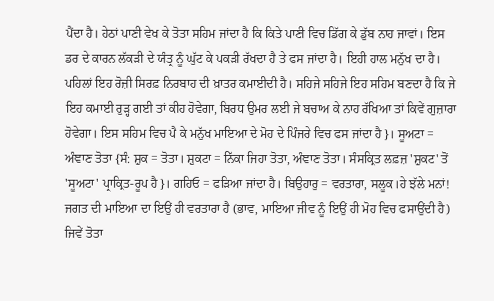ਪੈਂਦਾ ਹੈ। ਹੇਠਾਂ ਪਾਣੀ ਵੇਖ ਕੇ ਤੋਤਾ ਸਹਿਮ ਜਾਂਦਾ ਹੈ ਕਿ ਕਿਤੇ ਪਾਣੀ ਵਿਚ ਡਿੱਗ ਕੇ ਡੁੱਬ ਨਾਹ ਜਾਵਾਂ। ਇਸ ਡਰ ਦੇ ਕਾਰਨ ਲੱਕੜੀ ਦੇ ਯੰਤ੍ਰ ਨੂੰ ਘੁੱਟ ਕੇ ਪਕੜੀ ਰੱਖਦਾ ਹੈ ਤੇ ਫਸ ਜਾਂਦਾ ਹੈ। ਇਹੀ ਹਾਲ ਮਨੁੱਖ ਦਾ ਹੈ। ਪਹਿਲਾਂ ਇਹ ਰੋਜ਼ੀ ਸਿਰਫ਼ ਨਿਰਬਾਹ ਦੀ ਖ਼ਾਤਰ ਕਮਾਈਦੀ ਹੈ। ਸਹਿਜੇ ਸਹਿਜੇ ਇਹ ਸਹਿਮ ਬਣਦਾ ਹੈ ਕਿ ਜੇ ਇਹ ਕਮਾਈ ਰੁੜ੍ਹ ਗਈ ਤਾਂ ਕੀਹ ਹੋਵੇਗਾ, ਬਿਰਧ ਉਮਰ ਲਈ ਜੇ ਬਚਾਅ ਕੇ ਨਾਹ ਰੱਖਿਆ ਤਾਂ ਕਿਵੇਂ ਗੁਜ਼ਾਰਾ ਹੋਵੇਗਾ। ਇਸ ਸਹਿਮ ਵਿਚ ਪੈ ਕੇ ਮਨੁੱਖ ਮਾਇਆ ਦੇ ਮੋਹ ਦੇ ਪਿੰਜਰੇ ਵਿਚ ਫਸ ਜਾਂਦਾ ਹੈ}। ਸੂਅਟਾ = ਅੰਞਾਣ ਤੋਤਾ {ਸੰ: ਸ਼ੁਕ = ਤੋਤਾ। ਸ਼ੁਕਟਾ = ਨਿੱਕਾ ਜਿਹਾ ਤੋਤਾ, ਅੰਞਾਣ ਤੋਤਾ। ਸੰਸਕ੍ਰਿਤ ਲਫ਼ਜ਼ 'ਸ਼ੁਕਟ' ਤੋਂ 'ਸੂਅਟਾ' ਪ੍ਰਾਕ੍ਰਿਤ-ਰੂਪ ਹੈ}। ਗਹਿਓ = ਫੜਿਆ ਜਾਂਦਾ ਹੈ। ਬਿਉਹਾਰੁ = ਵਰਤਾਰਾ, ਸਲੂਕ।ਹੇ ਝੱਲੇ ਮਨਾਂ! ਜਗਤ ਦੀ ਮਾਇਆ ਦਾ ਇਉਂ ਹੀ ਵਰਤਾਰਾ ਹੈ (ਭਾਵ, ਮਾਇਆ ਜੀਵ ਨੂੰ ਇਉਂ ਹੀ ਮੋਹ ਵਿਚ ਫਸਾਉਂਦੀ ਹੈ) ਜਿਵੇਂ ਤੋਤਾ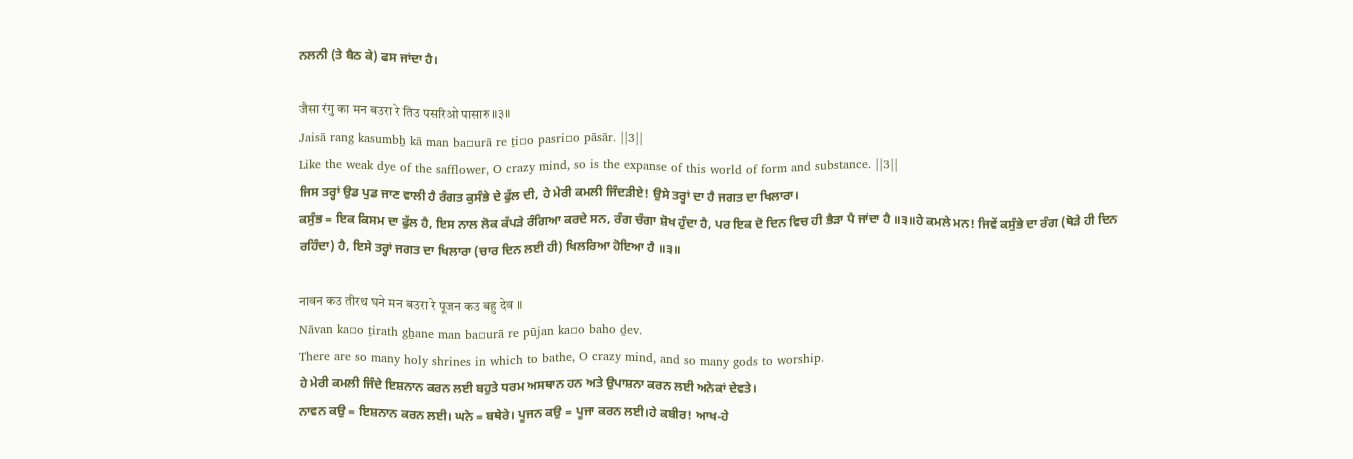ਨਲਨੀ (ਤੇ ਬੈਠ ਕੇ) ਫਸ ਜਾਂਦਾ ਹੈ।

जैसा रंगु का मन बउरा रे तिउ पसरिओ पासारु ॥३॥
Jaisā rang kasumbẖ kā man ba▫urā re ṯi▫o pasri▫o pāsār. ||3||
Like the weak dye of the safflower, O crazy mind, so is the expanse of this world of form and substance. ||3||
ਜਿਸ ਤਰ੍ਹਾਂ ਉਡ ਪੁਡ ਜਾਣ ਵਾਲੀ ਹੈ ਰੰਗਤ ਕੁਸੰਭੇ ਦੇ ਫੁੱਲ ਦੀ, ਹੇ ਮੇਰੀ ਕਮਲੀ ਜਿੰਦੜੀਏ! ਉਸੇ ਤਰ੍ਹਾਂ ਦਾ ਹੈ ਜਗਤ ਦਾ ਖਿਲਾਰਾ।
ਕਸੁੰਭ = ਇਕ ਕਿਸਮ ਦਾ ਫੁੱਲ ਹੈ, ਇਸ ਨਾਲ ਲੋਕ ਕੱਪੜੇ ਰੰਗਿਆ ਕਰਦੇ ਸਨ, ਰੰਗ ਚੰਗਾ ਸ਼ੋਖ ਹੁੰਦਾ ਹੈ, ਪਰ ਇਕ ਦੋ ਦਿਨ ਵਿਚ ਹੀ ਭੈੜਾ ਪੈ ਜਾਂਦਾ ਹੈ ॥੩॥ਹੇ ਕਮਲੇ ਮਨ! ਜਿਵੇਂ ਕਸੁੰਭੇ ਦਾ ਰੰਗ (ਥੋੜੇ ਹੀ ਦਿਨ ਰਹਿੰਦਾ) ਹੈ, ਇਸੇ ਤਰ੍ਹਾਂ ਜਗਤ ਦਾ ਖਿਲਾਰਾ (ਚਾਰ ਦਿਨ ਲਈ ਹੀ) ਖਿਲਰਿਆ ਹੋਇਆ ਹੈ ॥੩॥

नावन कउ तीरथ घने मन बउरा रे पूजन कउ बहु देव ॥
Nāvan ka▫o ṯirath gẖane man ba▫urā re pūjan ka▫o baho ḏev.
There are so many holy shrines in which to bathe, O crazy mind, and so many gods to worship.
ਹੇ ਮੇਰੀ ਕਮਲੀ ਜਿੰਦੇ ਇਸ਼ਨਾਨ ਕਰਨ ਲਈ ਬਹੁਤੇ ਧਰਮ ਅਸਥਾਨ ਹਨ ਅਤੇ ਉਪਾਸ਼ਨਾ ਕਰਨ ਲਈ ਅਨੇਕਾਂ ਦੇਵਤੇ।
ਨਾਵਨ ਕਉ = ਇਸ਼ਨਾਨ ਕਰਨ ਲਈ। ਘਨੇ = ਬਥੇਰੇ। ਪੂਜਨ ਕਉ = ਪੂਜਾ ਕਰਨ ਲਈ।ਹੇ ਕਬੀਰ! ਆਖ-ਹੇ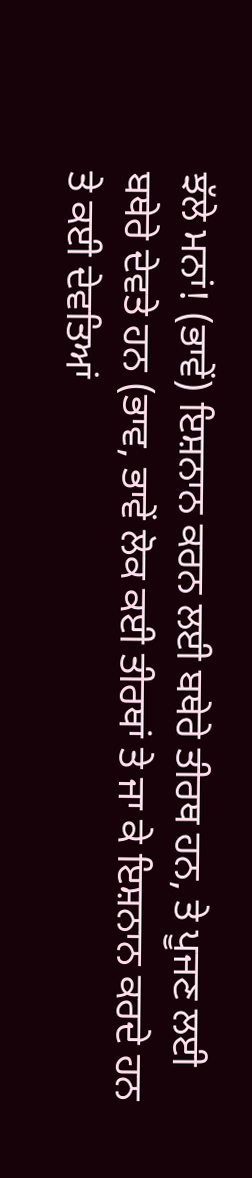ਝੱਲੇ ਮਨਾਂ! (ਭਾਵੇਂ) ਇਸ਼ਨਾਨ ਕਰਨ ਲਈ ਬਥੇਰੇ ਤੀਰਥ ਹਨ, ਤੇ ਪੂਜਣ ਲਈ ਬਥੇਰੇ ਦੇਵਤੇ ਹਨ (ਭਾਵ, ਭਾਵੇਂ ਲੋਕ ਕਈ ਤੀਰਥਾਂ ਤੇ ਜਾ ਕੇ ਇਸ਼ਨਾਨ ਕਰਦੇ ਹਨ ਤੇ ਕਈ ਦੇਵਤਿਆਂ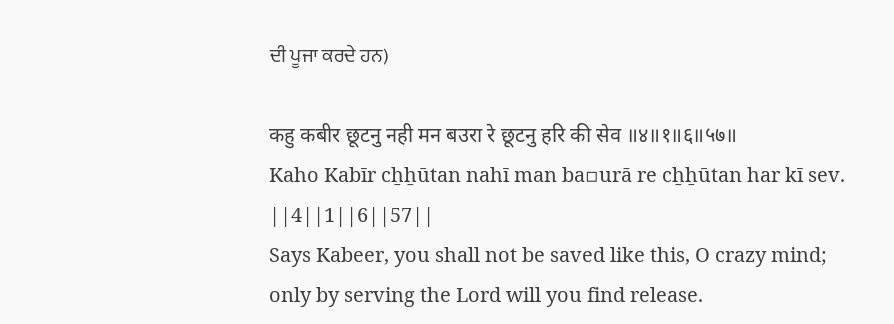ਦੀ ਪੂਜਾ ਕਰਦੇ ਹਨ)

कहु कबीर छूटनु नही मन बउरा रे छूटनु हरि की सेव ॥४॥१॥६॥५७॥
Kaho Kabīr cẖẖūtan nahī man ba▫urā re cẖẖūtan har kī sev. ||4||1||6||57||
Says Kabeer, you shall not be saved like this, O crazy mind; only by serving the Lord will you find release.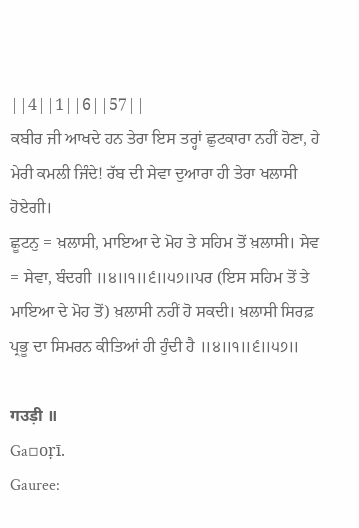||4||1||6||57||
ਕਬੀਰ ਜੀ ਆਖਦੇ ਹਨ ਤੇਰਾ ਇਸ ਤਰ੍ਹਾਂ ਛੁਟਕਾਰਾ ਨਹੀਂ ਹੋਣਾ, ਹੇ ਮੇਰੀ ਕਮਲੀ ਜਿੰਦੇ! ਰੱਬ ਦੀ ਸੇਵਾ ਦੁਆਰਾ ਹੀ ਤੇਰਾ ਖਲਾਸੀ ਹੋਏਗੀ।
ਛੂਟਨੁ = ਖ਼ਲਾਸੀ, ਮਾਇਆ ਦੇ ਮੋਹ ਤੇ ਸਹਿਮ ਤੋਂ ਖ਼ਲਾਸੀ। ਸੇਵ = ਸੇਵਾ, ਬੰਦਗੀ ॥੪॥੧॥੬॥੫੭॥ਪਰ (ਇਸ ਸਹਿਮ ਤੋਂ ਤੇ ਮਾਇਆ ਦੇ ਮੋਹ ਤੋਂ) ਖ਼ਲਾਸੀ ਨਹੀਂ ਹੋ ਸਕਦੀ। ਖ਼ਲਾਸੀ ਸਿਰਫ਼ ਪ੍ਰਭੂ ਦਾ ਸਿਮਰਨ ਕੀਤਿਆਂ ਹੀ ਹੁੰਦੀ ਹੈ ॥੪॥੧॥੬॥੫੭॥

गउड़ी ॥
Ga▫oṛī.
Gauree: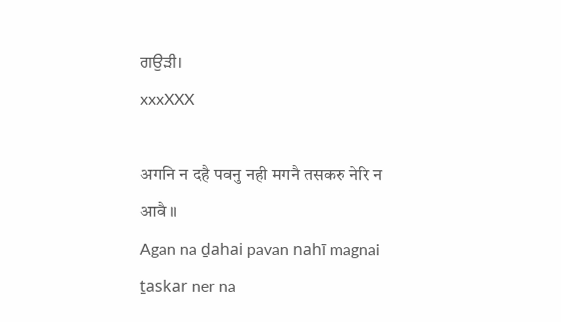ਗਉੜੀ।
xxxXXX

अगनि न दहै पवनु नही मगनै तसकरु नेरि न आवै ॥
Agan na ḏahai pavan nahī magnai ṯaskar ner na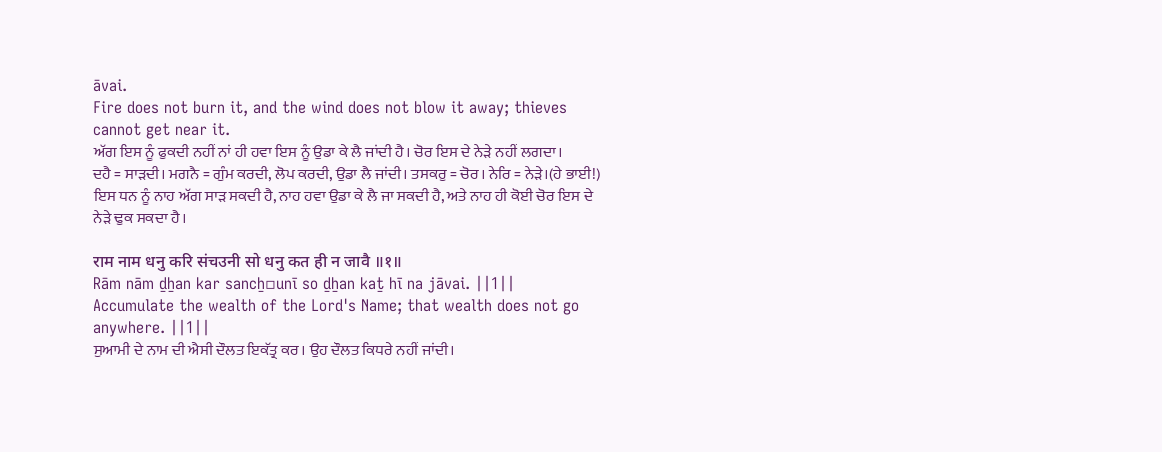āvai.
Fire does not burn it, and the wind does not blow it away; thieves cannot get near it.
ਅੱਗ ਇਸ ਨੂੰ ਫੁਕਦੀ ਨਹੀਂ ਨਾਂ ਹੀ ਹਵਾ ਇਸ ਨੂੰ ਉਡਾ ਕੇ ਲੈ ਜਾਂਦੀ ਹੈ। ਚੋਰ ਇਸ ਦੇ ਨੇੜੇ ਨਹੀਂ ਲਗਦਾ।
ਦਹੈ = ਸਾੜਦੀ। ਮਗਨੈ = ਗੁੰਮ ਕਰਦੀ, ਲੋਪ ਕਰਦੀ, ਉਡਾ ਲੈ ਜਾਂਦੀ। ਤਸਕਰੁ = ਚੋਰ। ਨੇਰਿ = ਨੇੜੇ।(ਹੇ ਭਾਈ!) ਇਸ ਧਨ ਨੂੰ ਨਾਹ ਅੱਗ ਸਾੜ ਸਕਦੀ ਹੈ, ਨਾਹ ਹਵਾ ਉਡਾ ਕੇ ਲੈ ਜਾ ਸਕਦੀ ਹੈ, ਅਤੇ ਨਾਹ ਹੀ ਕੋਈ ਚੋਰ ਇਸ ਦੇ ਨੇੜੇ ਢੁਕ ਸਕਦਾ ਹੈ।

राम नाम धनु करि संचउनी सो धनु कत ही न जावै ॥१॥
Rām nām ḏẖan kar sancẖ▫unī so ḏẖan kaṯ hī na jāvai. ||1||
Accumulate the wealth of the Lord's Name; that wealth does not go anywhere. ||1||
ਸੁਆਮੀ ਦੇ ਨਾਮ ਦੀ ਐਸੀ ਦੌਲਤ ਇਕੱਤ੍ਰ ਕਰ। ਉਹ ਦੌਲਤ ਕਿਧਰੇ ਨਹੀਂ ਜਾਂਦੀ।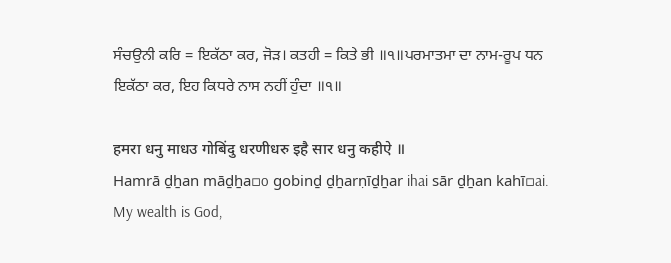ਸੰਚਉਨੀ ਕਰਿ = ਇਕੱਠਾ ਕਰ, ਜੋੜ। ਕਤਹੀ = ਕਿਤੇ ਭੀ ॥੧॥ਪਰਮਾਤਮਾ ਦਾ ਨਾਮ-ਰੂਪ ਧਨ ਇਕੱਠਾ ਕਰ, ਇਹ ਕਿਧਰੇ ਨਾਸ ਨਹੀਂ ਹੁੰਦਾ ॥੧॥

हमरा धनु माधउ गोबिंदु धरणीधरु इहै सार धनु कहीऐ ॥
Hamrā ḏẖan māḏẖa▫o gobinḏ ḏẖarṇīḏẖar ihai sār ḏẖan kahī▫ai.
My wealth is God,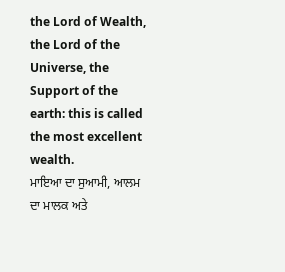the Lord of Wealth, the Lord of the Universe, the Support of the earth: this is called the most excellent wealth.
ਮਾਇਆ ਦਾ ਸੁਆਮੀ, ਆਲਮ ਦਾ ਮਾਲਕ ਅਤੇ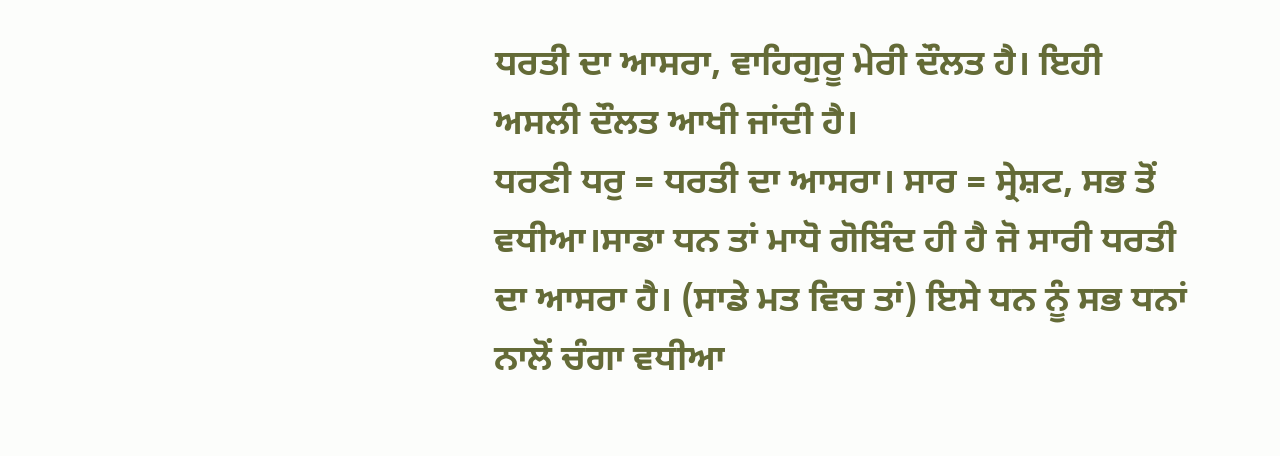ਧਰਤੀ ਦਾ ਆਸਰਾ, ਵਾਹਿਗੁਰੂ ਮੇਰੀ ਦੌਲਤ ਹੈ। ਇਹੀ ਅਸਲੀ ਦੌਲਤ ਆਖੀ ਜਾਂਦੀ ਹੈ।
ਧਰਣੀ ਧਰੁ = ਧਰਤੀ ਦਾ ਆਸਰਾ। ਸਾਰ = ਸ੍ਰੇਸ਼ਟ, ਸਭ ਤੋਂ ਵਧੀਆ।ਸਾਡਾ ਧਨ ਤਾਂ ਮਾਧੋ ਗੋਬਿੰਦ ਹੀ ਹੈ ਜੋ ਸਾਰੀ ਧਰਤੀ ਦਾ ਆਸਰਾ ਹੈ। (ਸਾਡੇ ਮਤ ਵਿਚ ਤਾਂ) ਇਸੇ ਧਨ ਨੂੰ ਸਭ ਧਨਾਂ ਨਾਲੋਂ ਚੰਗਾ ਵਧੀਆ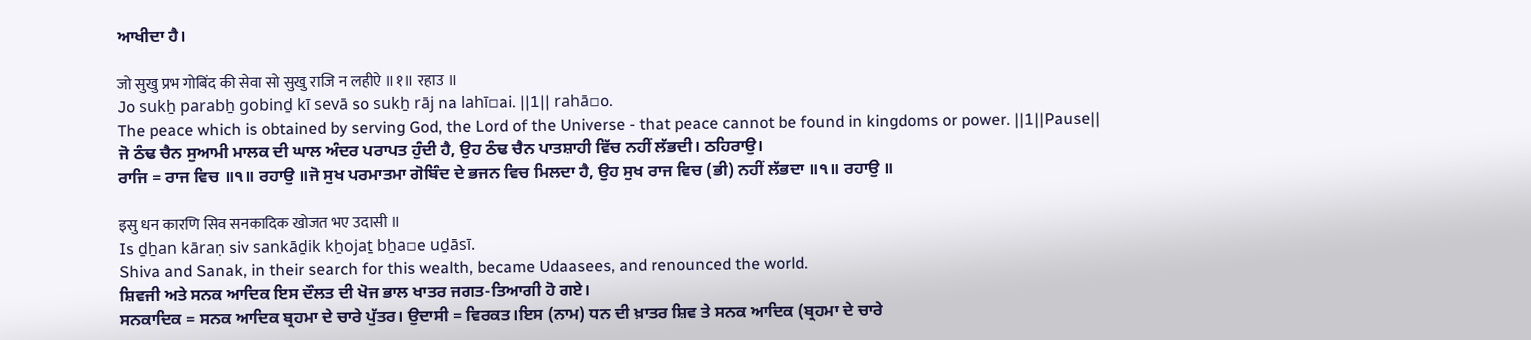ਆਖੀਦਾ ਹੈ।

जो सुखु प्रभ गोबिंद की सेवा सो सुखु राजि न लहीऐ ॥१॥ रहाउ ॥
Jo sukẖ parabẖ gobinḏ kī sevā so sukẖ rāj na lahī▫ai. ||1|| rahā▫o.
The peace which is obtained by serving God, the Lord of the Universe - that peace cannot be found in kingdoms or power. ||1||Pause||
ਜੋ ਠੰਢ ਚੈਨ ਸੁਆਮੀ ਮਾਲਕ ਦੀ ਘਾਲ ਅੰਦਰ ਪਰਾਪਤ ਹੁੰਦੀ ਹੈ, ਉਹ ਠੰਢ ਚੈਨ ਪਾਤਸ਼ਾਹੀ ਵਿੱਚ ਨਹੀਂ ਲੱਭਦੀ। ਠਹਿਰਾਉ।
ਰਾਜਿ = ਰਾਜ ਵਿਚ ॥੧॥ ਰਹਾਉ ॥ਜੋ ਸੁਖ ਪਰਮਾਤਮਾ ਗੋਬਿੰਦ ਦੇ ਭਜਨ ਵਿਚ ਮਿਲਦਾ ਹੈ, ਉਹ ਸੁਖ ਰਾਜ ਵਿਚ (ਭੀ) ਨਹੀਂ ਲੱਭਦਾ ॥੧॥ ਰਹਾਉ ॥

इसु धन कारणि सिव सनकादिक खोजत भए उदासी ॥
Is ḏẖan kāraṇ siv sankāḏik kẖojaṯ bẖa▫e uḏāsī.
Shiva and Sanak, in their search for this wealth, became Udaasees, and renounced the world.
ਸ਼ਿਵਜੀ ਅਤੇ ਸਨਕ ਆਦਿਕ ਇਸ ਦੌਲਤ ਦੀ ਖੋਜ ਭਾਲ ਖਾਤਰ ਜਗਤ-ਤਿਆਗੀ ਹੋ ਗਏ।
ਸਨਕਾਦਿਕ = ਸਨਕ ਆਦਿਕ ਬ੍ਰਹਮਾ ਦੇ ਚਾਰੇ ਪੁੱਤਰ। ਉਦਾਸੀ = ਵਿਰਕਤ।ਇਸ (ਨਾਮ) ਧਨ ਦੀ ਖ਼ਾਤਰ ਸ਼ਿਵ ਤੇ ਸਨਕ ਆਦਿਕ (ਬ੍ਰਹਮਾ ਦੇ ਚਾਰੇ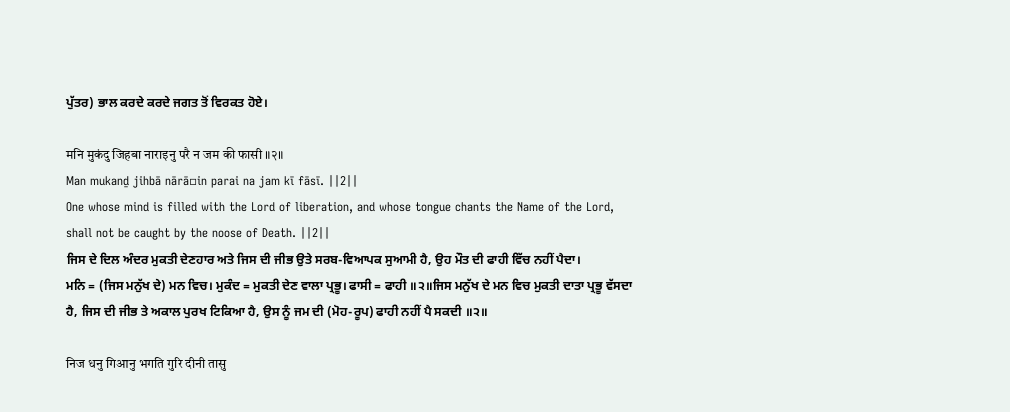ਪੁੱਤਰ) ਭਾਲ ਕਰਦੇ ਕਰਦੇ ਜਗਤ ਤੋਂ ਵਿਰਕਤ ਹੋਏ।

मनि मुकंदु जिहबा नाराइनु परै न जम की फासी ॥२॥
Man mukanḏ jihbā nārā▫in parai na jam kī fāsī. ||2||
One whose mind is filled with the Lord of liberation, and whose tongue chants the Name of the Lord, shall not be caught by the noose of Death. ||2||
ਜਿਸ ਦੇ ਦਿਲ ਅੰਦਰ ਮੁਕਤੀ ਦੇਣਹਾਰ ਅਤੇ ਜਿਸ ਦੀ ਜੀਭ ਉਤੇ ਸਰਬ-ਵਿਆਪਕ ਸੁਆਮੀ ਹੈ, ਉਹ ਮੌਤ ਦੀ ਫਾਹੀ ਵਿੱਚ ਨਹੀਂ ਪੈਦਾ।
ਮਨਿ = (ਜਿਸ ਮਨੁੱਖ ਦੇ) ਮਨ ਵਿਚ। ਮੁਕੰਦ = ਮੁਕਤੀ ਦੇਣ ਵਾਲਾ ਪ੍ਰਭੂ। ਫਾਸੀ = ਫਾਹੀ ॥੨॥ਜਿਸ ਮਨੁੱਖ ਦੇ ਮਨ ਵਿਚ ਮੁਕਤੀ ਦਾਤਾ ਪ੍ਰਭੂ ਵੱਸਦਾ ਹੈ, ਜਿਸ ਦੀ ਜੀਭ ਤੇ ਅਕਾਲ ਪੁਰਖ ਟਿਕਿਆ ਹੈ, ਉਸ ਨੂੰ ਜਮ ਦੀ (ਮੋਹ-ਰੂਪ) ਫਾਹੀ ਨਹੀਂ ਪੈ ਸਕਦੀ ॥੨॥

निज धनु गिआनु भगति गुरि दीनी तासु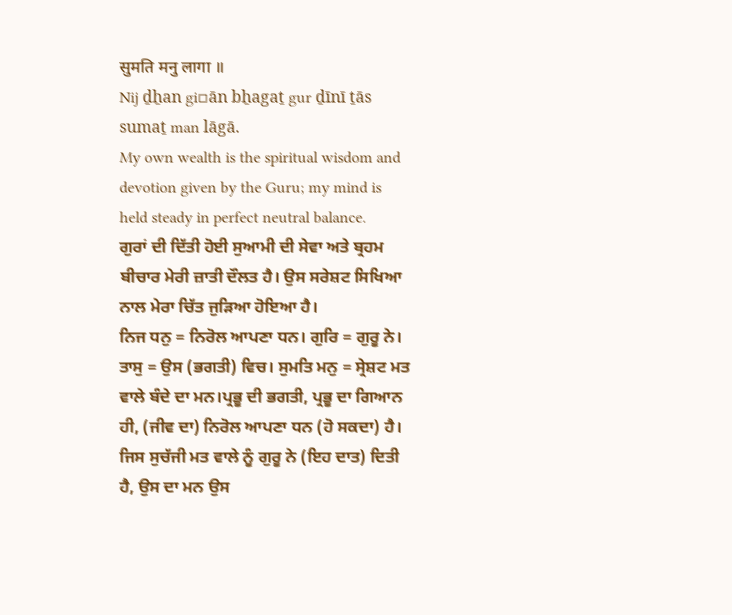सुमति मनु लागा ॥
Nij ḏẖan gi▫ān bẖagaṯ gur ḏīnī ṯās sumaṯ man lāgā.
My own wealth is the spiritual wisdom and devotion given by the Guru; my mind is held steady in perfect neutral balance.
ਗੁਰਾਂ ਦੀ ਦਿੱਤੀ ਹੋਈ ਸੁਆਮੀ ਦੀ ਸੇਵਾ ਅਤੇ ਬ੍ਰਹਮ ਬੀਚਾਰ ਮੇਰੀ ਜ਼ਾਤੀ ਦੌਲਤ ਹੈ। ਉਸ ਸਰੇਸ਼ਟ ਸਿਖਿਆ ਨਾਲ ਮੇਰਾ ਚਿੱਤ ਜੁੜਿਆ ਹੋਇਆ ਹੈ।
ਨਿਜ ਧਨੁ = ਨਿਰੋਲ ਆਪਣਾ ਧਨ। ਗੁਰਿ = ਗੁਰੂ ਨੇ। ਤਾਸੁ = ਉਸ (ਭਗਤੀ) ਵਿਚ। ਸੁਮਤਿ ਮਨੁ = ਸ੍ਰੇਸ਼ਟ ਮਤ ਵਾਲੇ ਬੰਦੇ ਦਾ ਮਨ।ਪ੍ਰਭੂ ਦੀ ਭਗਤੀ, ਪ੍ਰਭੂ ਦਾ ਗਿਆਨ ਹੀ, (ਜੀਵ ਦਾ) ਨਿਰੋਲ ਆਪਣਾ ਧਨ (ਹੋ ਸਕਦਾ) ਹੈ। ਜਿਸ ਸੁਚੱਜੀ ਮਤ ਵਾਲੇ ਨੂੰ ਗੁਰੂ ਨੇ (ਇਹ ਦਾਤ) ਦਿਤੀ ਹੈ, ਉਸ ਦਾ ਮਨ ਉਸ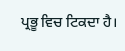ਪ੍ਰਭੂ ਵਿਚ ਟਿਕਦਾ ਹੈ।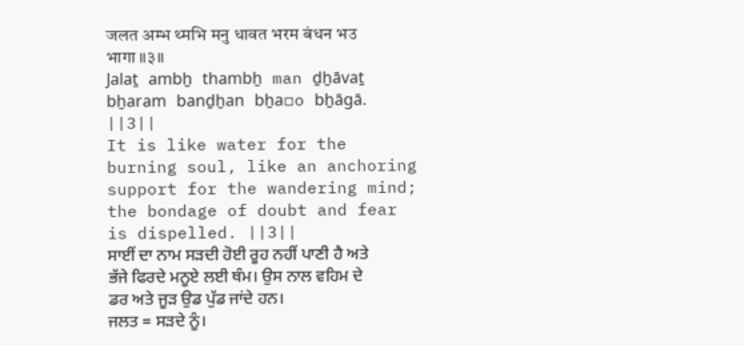जलत अम्भ थ्मभि मनु धावत भरम बंधन भउ भागा ॥३॥
Jalaṯ ambẖ thambẖ man ḏẖāvaṯ bẖaram banḏẖan bẖa▫o bẖāgā. ||3||
It is like water for the burning soul, like an anchoring support for the wandering mind; the bondage of doubt and fear is dispelled. ||3||
ਸਾਈਂ ਦਾ ਨਾਮ ਸੜਦੀ ਹੋਈ ਰੂਹ ਨਹੀਂ ਪਾਣੀ ਹੈ ਅਤੇ ਭੱਜੇ ਫਿਰਦੇ ਮਨੂਏ ਲਈ ਥੰਮ। ਉਸ ਨਾਲ ਵਹਿਮ ਦੇ ਡਰ ਅਤੇ ਜੂੜ ਉਡ ਪੁੱਡ ਜਾਂਦੇ ਹਨ।
ਜਲਤ = ਸੜਦੇ ਨੂੰ।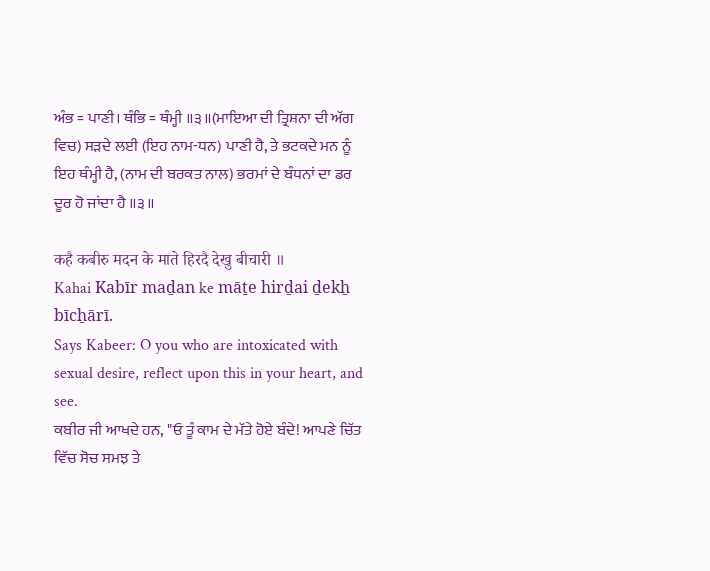ਅੰਭ = ਪਾਣੀ। ਥੰਭਿ = ਥੰਮ੍ਹੀ ॥੩॥(ਮਾਇਆ ਦੀ ਤ੍ਰਿਸ਼ਨਾ ਦੀ ਅੱਗ ਵਿਚ) ਸੜਦੇ ਲਈ (ਇਹ ਨਾਮ-ਧਨ) ਪਾਣੀ ਹੈ, ਤੇ ਭਟਕਦੇ ਮਨ ਨੂੰ ਇਹ ਥੰਮ੍ਹੀ ਹੈ, (ਨਾਮ ਦੀ ਬਰਕਤ ਨਾਲ) ਭਰਮਾਂ ਦੇ ਬੰਧਨਾਂ ਦਾ ਡਰ ਦੂਰ ਹੋ ਜਾਂਦਾ ਹੈ ॥੩॥

कहै कबीरु मदन के माते हिरदै देखु बीचारी ॥
Kahai Kabīr maḏan ke māṯe hirḏai ḏekẖ bīcẖārī.
Says Kabeer: O you who are intoxicated with sexual desire, reflect upon this in your heart, and see.
ਕਬੀਰ ਜੀ ਆਖਦੇ ਹਨ, "ਓ ਤੂੰ ਕਾਮ ਦੇ ਮੱਤੇ ਹੋਏ ਬੰਦੇ! ਆਪਣੇ ਚਿੱਤ ਵਿੱਚ ਸੋਚ ਸਮਝ ਤੇ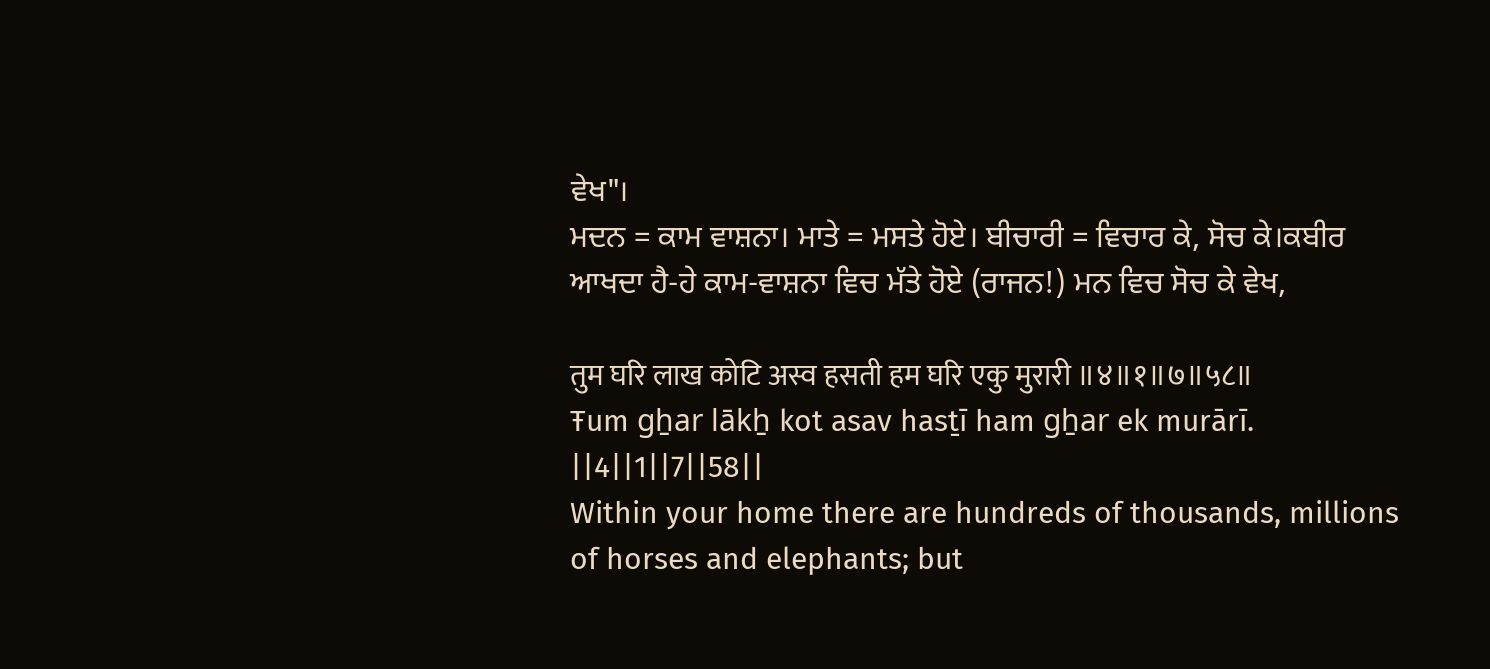ਵੇਖ"।
ਮਦਨ = ਕਾਮ ਵਾਸ਼ਨਾ। ਮਾਤੇ = ਮਸਤੇ ਹੋਏ। ਬੀਚਾਰੀ = ਵਿਚਾਰ ਕੇ, ਸੋਚ ਕੇ।ਕਬੀਰ ਆਖਦਾ ਹੈ-ਹੇ ਕਾਮ-ਵਾਸ਼ਨਾ ਵਿਚ ਮੱਤੇ ਹੋਏ (ਰਾਜਨ!) ਮਨ ਵਿਚ ਸੋਚ ਕੇ ਵੇਖ,

तुम घरि लाख कोटि अस्व हसती हम घरि एकु मुरारी ॥४॥१॥७॥५८॥
Ŧum gẖar lākẖ kot asav hasṯī ham gẖar ek murārī. ||4||1||7||58||
Within your home there are hundreds of thousands, millions of horses and elephants; but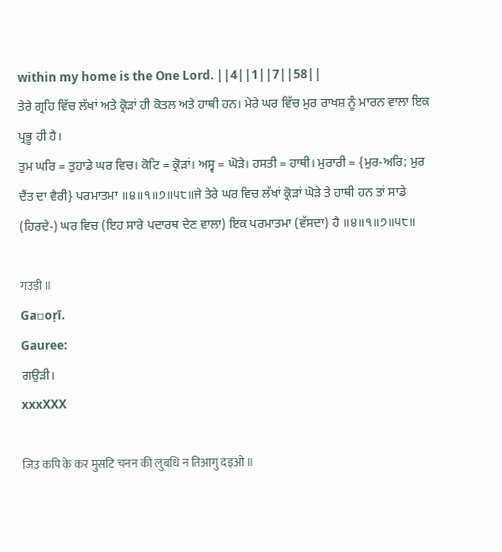within my home is the One Lord. ||4||1||7||58||
ਤੇਰੇ ਗ੍ਰਹਿ ਵਿੱਚ ਲੱਖਾਂ ਅਤੇ ਕ੍ਰੋੜਾਂ ਹੀ ਕੋਤਲ ਅਤੇ ਹਾਥੀ ਹਨ। ਮੇਰੇ ਘਰ ਵਿੱਚ ਮੁਰ ਰਾਖਸ਼ ਨੂੰ ਮਾਰਨ ਵਾਲਾ ਇਕ ਪ੍ਰਭੂ ਹੀ ਹੈ।
ਤੁਮ ਘਰਿ = ਤੁਹਾਡੇ ਘਰ ਵਿਚ। ਕੋਟਿ = ਕ੍ਰੋੜਾਂ। ਅਸ੍ਵ = ਘੋੜੇ। ਹਸਤੀ = ਹਾਥੀ। ਮੁਰਾਰੀ = {ਮੁਰ-ਅਰਿ; ਮੁਰ ਦੈਂਤ ਦਾ ਵੈਰੀ} ਪਰਮਾਤਮਾ ॥੪॥੧॥੭॥੫੮॥ਜੇ ਤੇਰੇ ਘਰ ਵਿਚ ਲੱਖਾਂ ਕ੍ਰੋੜਾਂ ਘੋੜੇ ਤੇ ਹਾਥੀ ਹਨ ਤਾਂ ਸਾਡੇ (ਹਿਰਦੇ-) ਘਰ ਵਿਚ (ਇਹ ਸਾਰੇ ਪਦਾਰਥ ਦੇਣ ਵਾਲਾ) ਇਕ ਪਰਮਾਤਮਾ (ਵੱਸਦਾ) ਹੈ ॥੪॥੧॥੭॥੫੮॥

गउड़ी ॥
Ga▫oṛī.
Gauree:
ਗਉੜੀ।
xxxXXX

जिउ कपि के कर मुसटि चनन की लुबधि न तिआगु दइओ ॥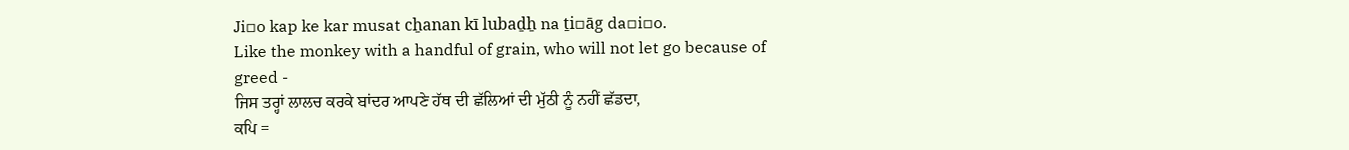Ji▫o kap ke kar musat cẖanan kī lubaḏẖ na ṯi▫āg da▫i▫o.
Like the monkey with a handful of grain, who will not let go because of greed -
ਜਿਸ ਤਰ੍ਹਾਂ ਲਾਲਚ ਕਰਕੇ ਬਾਂਦਰ ਆਪਣੇ ਹੱਥ ਦੀ ਛੱਲਿਆਂ ਦੀ ਮੁੱਠੀ ਨੂੰ ਨਹੀਂ ਛੱਡਦਾ,
ਕਪਿ =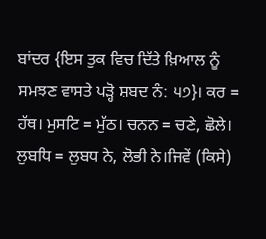ਬਾਂਦਰ {ਇਸ ਤੁਕ ਵਿਚ ਦਿੱਤੇ ਖ਼ਿਆਲ ਨੂੰ ਸਮਝਣ ਵਾਸਤੇ ਪੜ੍ਹੋ ਸ਼ਬਦ ਨੰ: ੫੭}। ਕਰ = ਹੱਥ। ਮੁਸਟਿ = ਮੁੱਠ। ਚਨਨ = ਚਣੇ, ਛੋਲੇ। ਲੁਬਧਿ = ਲੁਬਧ ਨੇ, ਲੋਭੀ ਨੇ।ਜਿਵੇਂ (ਕਿਸੇ)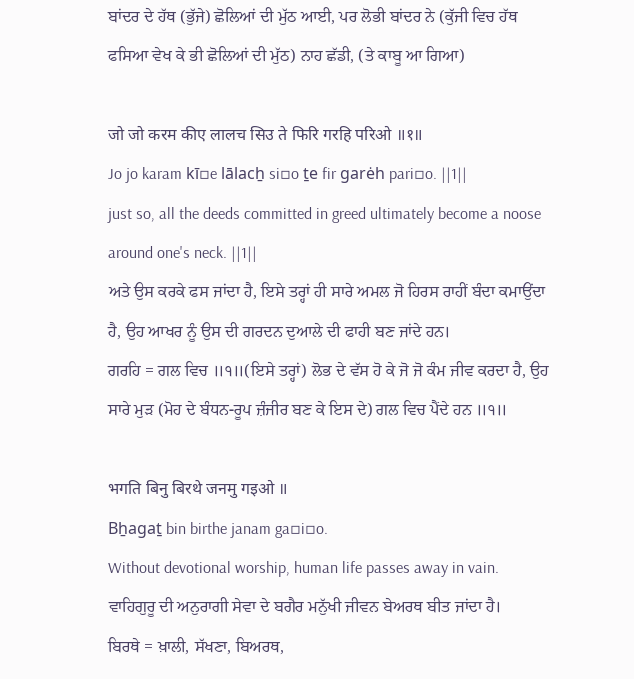ਬਾਂਦਰ ਦੇ ਹੱਥ (ਭੁੱਜੇ) ਛੋਲਿਆਂ ਦੀ ਮੁੱਠ ਆਈ, ਪਰ ਲੋਭੀ ਬਾਂਦਰ ਨੇ (ਕੁੱਜੀ ਵਿਚ ਹੱਥ ਫਸਿਆ ਵੇਖ ਕੇ ਭੀ ਛੋਲਿਆਂ ਦੀ ਮੁੱਠ) ਨਾਹ ਛੱਡੀ, (ਤੇ ਕਾਬੂ ਆ ਗਿਆ)

जो जो करम कीए लालच सिउ ते फिरि गरहि परिओ ॥१॥
Jo jo karam kī▫e lālacẖ si▫o ṯe fir garėh pari▫o. ||1||
just so, all the deeds committed in greed ultimately become a noose around one's neck. ||1||
ਅਤੇ ਉਸ ਕਰਕੇ ਫਸ ਜਾਂਦਾ ਹੈ, ਇਸੇ ਤਰ੍ਹਾਂ ਹੀ ਸਾਰੇ ਅਮਲ ਜੋ ਹਿਰਸ ਰਾਹੀਂ ਬੰਦਾ ਕਮਾਉਂਦਾ ਹੈ, ਉਹ ਆਖਰ ਨੂੰ ਉਸ ਦੀ ਗਰਦਨ ਦੁਆਲੇ ਦੀ ਫਾਹੀ ਬਣ ਜਾਂਦੇ ਹਨ।
ਗਰਹਿ = ਗਲ ਵਿਚ ॥੧॥(ਇਸੇ ਤਰ੍ਹਾਂ) ਲੋਭ ਦੇ ਵੱਸ ਹੋ ਕੇ ਜੋ ਜੋ ਕੰਮ ਜੀਵ ਕਰਦਾ ਹੈ, ਉਹ ਸਾਰੇ ਮੁੜ (ਮੋਹ ਦੇ ਬੰਧਨ-ਰੂਪ ਜ਼ੰਜੀਰ ਬਣ ਕੇ ਇਸ ਦੇ) ਗਲ ਵਿਚ ਪੈਂਦੇ ਹਨ ॥੧॥

भगति बिनु बिरथे जनमु गइओ ॥
Bẖagaṯ bin birthe janam ga▫i▫o.
Without devotional worship, human life passes away in vain.
ਵਾਹਿਗੁਰੂ ਦੀ ਅਨੁਰਾਗੀ ਸੇਵਾ ਦੇ ਬਗੈਰ ਮਨੁੱਖੀ ਜੀਵਨ ਬੇਅਰਥ ਬੀਤ ਜਾਂਦਾ ਹੈ।
ਬਿਰਥੇ = ਖ਼ਾਲੀ, ਸੱਖਣਾ, ਬਿਅਰਥ,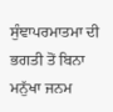ਸੁੰਞਾਪਰਮਾਤਮਾ ਦੀ ਭਗਤੀ ਤੋਂ ਬਿਨਾ ਮਨੁੱਖਾ ਜਨਮ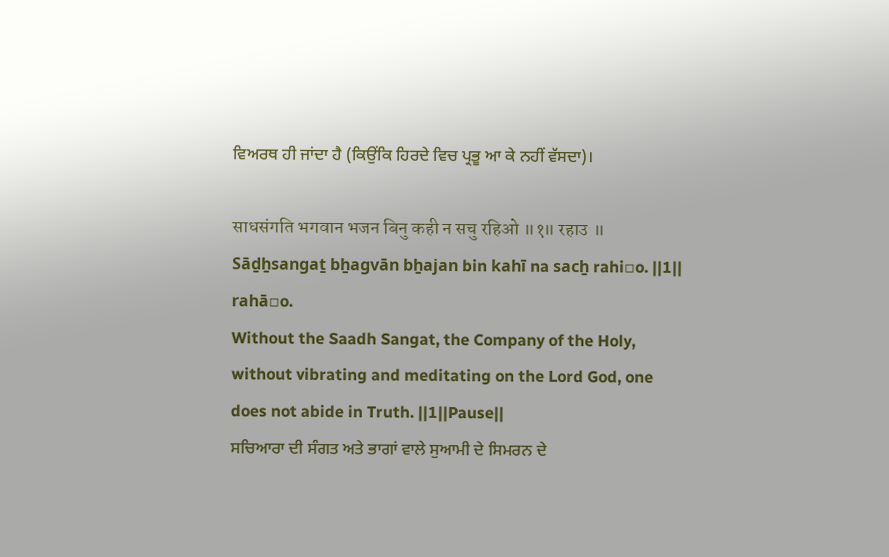ਵਿਅਰਥ ਹੀ ਜਾਂਦਾ ਹੈ (ਕਿਉਂਕਿ ਹਿਰਦੇ ਵਿਚ ਪ੍ਰਭੂ ਆ ਕੇ ਨਹੀਂ ਵੱਸਦਾ)।

साधसंगति भगवान भजन बिनु कही न सचु रहिओ ॥१॥ रहाउ ॥
Sāḏẖsangaṯ bẖagvān bẖajan bin kahī na sacẖ rahi▫o. ||1|| rahā▫o.
Without the Saadh Sangat, the Company of the Holy, without vibrating and meditating on the Lord God, one does not abide in Truth. ||1||Pause||
ਸਚਿਆਰਾ ਦੀ ਸੰਗਤ ਅਤੇ ਭਾਗਾਂ ਵਾਲੇ ਸੁਆਮੀ ਦੇ ਸਿਮਰਨ ਦੇ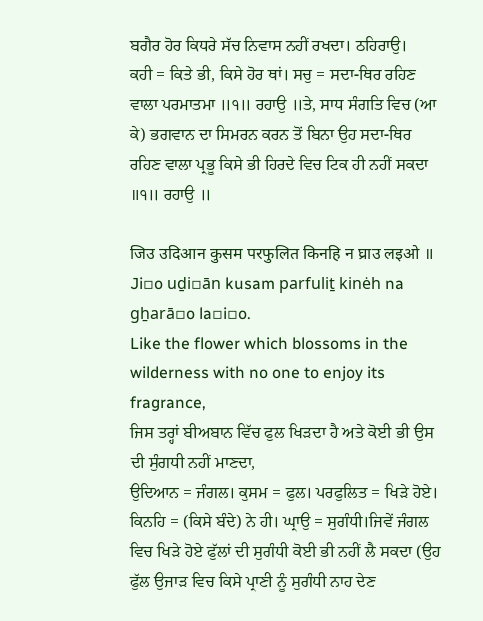ਬਗੈਰ ਹੋਰ ਕਿਧਰੇ ਸੱਚ ਨਿਵਾਸ ਨਹੀਂ ਰਖਦਾ। ਠਹਿਰਾਉ।
ਕਹੀ = ਕਿਤੇ ਭੀ, ਕਿਸੇ ਹੋਰ ਥਾਂ। ਸਚੁ = ਸਦਾ-ਥਿਰ ਰਹਿਣ ਵਾਲਾ ਪਰਮਾਤਮਾ ॥੧॥ ਰਹਾਉ ॥ਤੇ, ਸਾਧ ਸੰਗਤਿ ਵਿਚ (ਆ ਕੇ) ਭਗਵਾਨ ਦਾ ਸਿਮਰਨ ਕਰਨ ਤੋਂ ਬਿਨਾ ਉਹ ਸਦਾ-ਥਿਰ ਰਹਿਣ ਵਾਲਾ ਪ੍ਰਭੂ ਕਿਸੇ ਭੀ ਹਿਰਦੇ ਵਿਚ ਟਿਕ ਹੀ ਨਹੀਂ ਸਕਦਾ ॥੧॥ ਰਹਾਉ ॥

जिउ उदिआन कुसम परफुलित किनहि न घ्राउ लइओ ॥
Ji▫o uḏi▫ān kusam parfuliṯ kinėh na gẖarā▫o la▫i▫o.
Like the flower which blossoms in the wilderness with no one to enjoy its fragrance,
ਜਿਸ ਤਰ੍ਹਾਂ ਬੀਅਬਾਨ ਵਿੱਚ ਫੁਲ ਖਿੜਦਾ ਹੈ ਅਤੇ ਕੋਈ ਭੀ ਉਸ ਦੀ ਸੁੰਗਧੀ ਨਹੀਂ ਮਾਣਦਾ,
ਉਦਿਆਨ = ਜੰਗਲ। ਕੁਸਮ = ਫੁਲ। ਪਰਫੁਲਿਤ = ਖਿੜੇ ਹੋਏ। ਕਿਨਹਿ = (ਕਿਸੇ ਬੰਦੇ) ਨੇ ਹੀ। ਘ੍ਰਾਉ = ਸੁਗੰਧੀ।ਜਿਵੇਂ ਜੰਗਲ ਵਿਚ ਖਿੜੇ ਹੋਏ ਫੁੱਲਾਂ ਦੀ ਸੁਗੰਧੀ ਕੋਈ ਭੀ ਨਹੀਂ ਲੈ ਸਕਦਾ (ਉਹ ਫੁੱਲ ਉਜਾੜ ਵਿਚ ਕਿਸੇ ਪ੍ਰਾਣੀ ਨੂੰ ਸੁਗੰਧੀ ਨਾਹ ਦੇਣ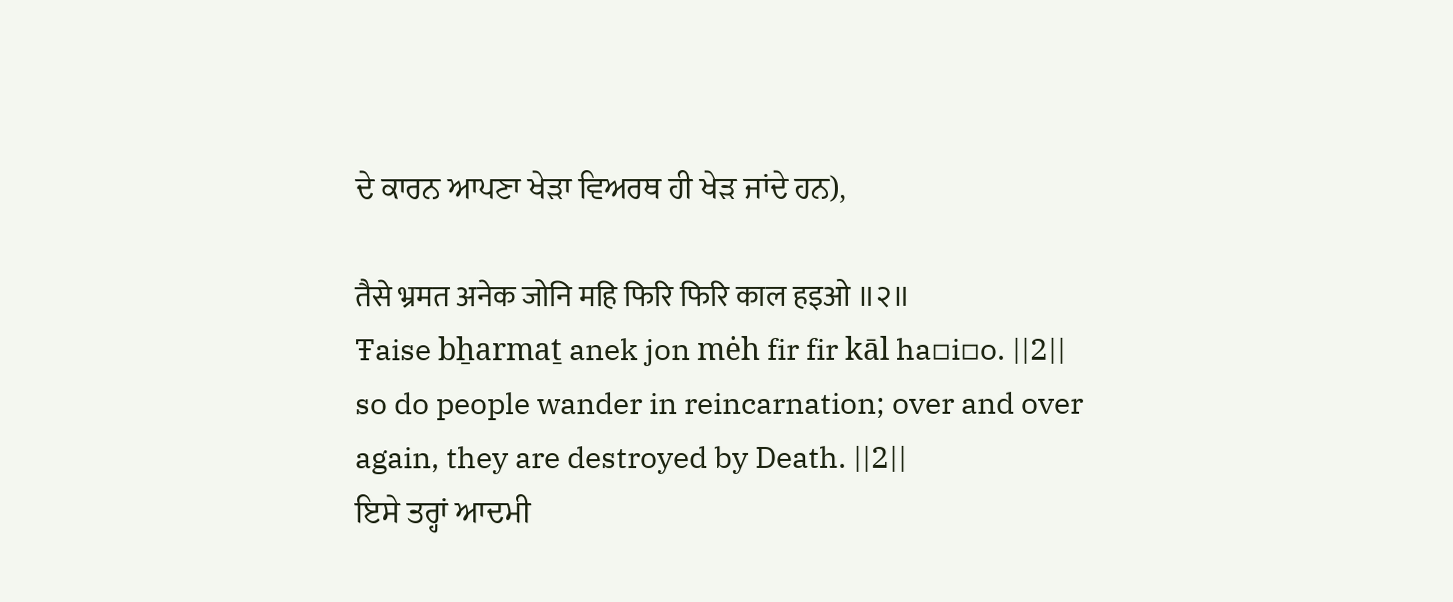ਦੇ ਕਾਰਨ ਆਪਣਾ ਖੇੜਾ ਵਿਅਰਥ ਹੀ ਖੇੜ ਜਾਂਦੇ ਹਨ),

तैसे भ्रमत अनेक जोनि महि फिरि फिरि काल हइओ ॥२॥
Ŧaise bẖarmaṯ anek jon mėh fir fir kāl ha▫i▫o. ||2||
so do people wander in reincarnation; over and over again, they are destroyed by Death. ||2||
ਇਸੇ ਤਰ੍ਹਾਂ ਆਦਮੀ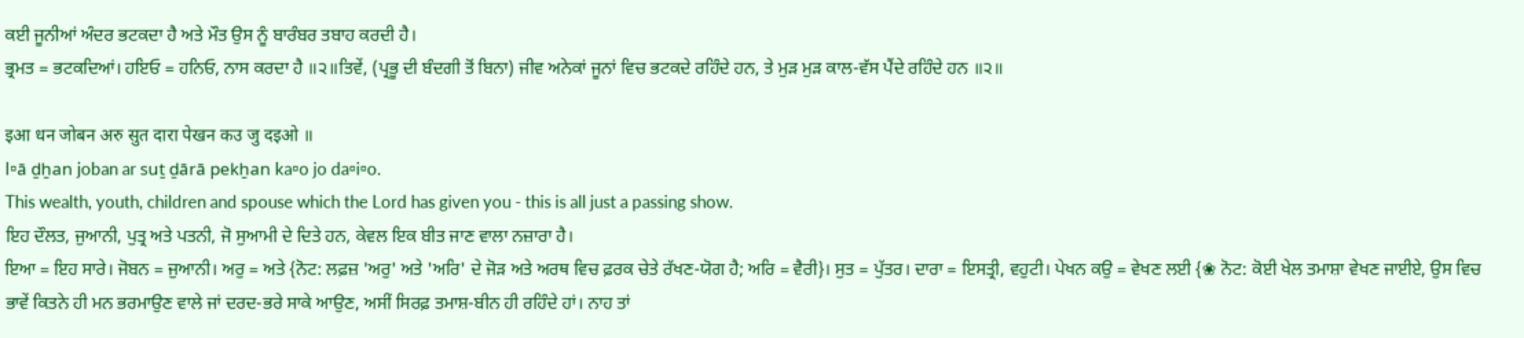ਕਈ ਜੂਨੀਆਂ ਅੰਦਰ ਭਟਕਦਾ ਹੈ ਅਤੇ ਮੌਤ ਉਸ ਨੂੰ ਬਾਰੰਬਰ ਤਬਾਹ ਕਰਦੀ ਹੈ।
ਭ੍ਰਮਤ = ਭਟਕਦਿਆਂ। ਹਇਓ = ਹਨਿਓ, ਨਾਸ ਕਰਦਾ ਹੈ ॥੨॥ਤਿਵੇਂ, (ਪ੍ਰਭੂ ਦੀ ਬੰਦਗੀ ਤੋਂ ਬਿਨਾ) ਜੀਵ ਅਨੇਕਾਂ ਜੂਨਾਂ ਵਿਚ ਭਟਕਦੇ ਰਹਿੰਦੇ ਹਨ, ਤੇ ਮੁੜ ਮੁੜ ਕਾਲ-ਵੱਸ ਪੈਂਦੇ ਰਹਿੰਦੇ ਹਨ ॥੨॥

इआ धन जोबन अरु सुत दारा पेखन कउ जु दइओ ॥
I▫ā ḏẖan joban ar suṯ ḏārā pekẖan ka▫o jo da▫i▫o.
This wealth, youth, children and spouse which the Lord has given you - this is all just a passing show.
ਇਹ ਦੌਲਤ, ਜੁਆਨੀ, ਪੁਤ੍ਰ ਅਤੇ ਪਤਨੀ, ਜੋ ਸੁਆਮੀ ਦੇ ਦਿਤੇ ਹਨ, ਕੇਵਲ ਇਕ ਬੀਤ ਜਾਣ ਵਾਲਾ ਨਜ਼ਾਰਾ ਹੈ।
ਇਆ = ਇਹ ਸਾਰੇ। ਜੋਬਨ = ਜੁਆਨੀ। ਅਰੁ = ਅਤੇ {ਨੋਟ: ਲਫ਼ਜ਼ 'ਅਰੁ' ਅਤੇ 'ਅਰਿ' ਦੇ ਜੋੜ ਅਤੇ ਅਰਥ ਵਿਚ ਫ਼ਰਕ ਚੇਤੇ ਰੱਖਣ-ਯੋਗ ਹੈ; ਅਰਿ = ਵੈਰੀ}। ਸੁਤ = ਪੁੱਤਰ। ਦਾਰਾ = ਇਸਤ੍ਰੀ, ਵਹੁਟੀ। ਪੇਖਨ ਕਉ = ਵੇਖਣ ਲਈ {❀ ਨੋਟ: ਕੋਈ ਖੇਲ ਤਮਾਸ਼ਾ ਵੇਖਣ ਜਾਈਏ, ਉਸ ਵਿਚ ਭਾਵੇਂ ਕਿਤਨੇ ਹੀ ਮਨ ਭਰਮਾਉਣ ਵਾਲੇ ਜਾਂ ਦਰਦ-ਭਰੇ ਸਾਕੇ ਆਉਣ, ਅਸੀਂ ਸਿਰਫ਼ ਤਮਾਸ਼-ਬੀਨ ਹੀ ਰਹਿੰਦੇ ਹਾਂ। ਨਾਹ ਤਾਂ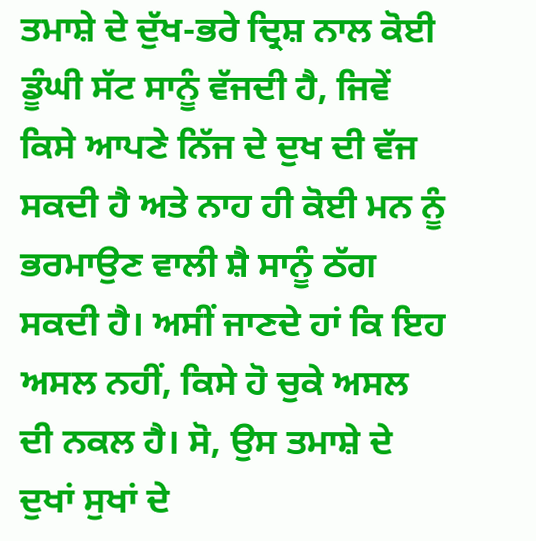ਤਮਾਸ਼ੇ ਦੇ ਦੁੱਖ-ਭਰੇ ਦ੍ਰਿਸ਼ ਨਾਲ ਕੋਈ ਡੂੰਘੀ ਸੱਟ ਸਾਨੂੰ ਵੱਜਦੀ ਹੈ, ਜਿਵੇਂ ਕਿਸੇ ਆਪਣੇ ਨਿੱਜ ਦੇ ਦੁਖ ਦੀ ਵੱਜ ਸਕਦੀ ਹੈ ਅਤੇ ਨਾਹ ਹੀ ਕੋਈ ਮਨ ਨੂੰ ਭਰਮਾਉਣ ਵਾਲੀ ਸ਼ੈ ਸਾਨੂੰ ਠੱਗ ਸਕਦੀ ਹੈ। ਅਸੀਂ ਜਾਣਦੇ ਹਾਂ ਕਿ ਇਹ ਅਸਲ ਨਹੀਂ, ਕਿਸੇ ਹੋ ਚੁਕੇ ਅਸਲ ਦੀ ਨਕਲ ਹੈ। ਸੋ, ਉਸ ਤਮਾਸ਼ੇ ਦੇ ਦੁਖਾਂ ਸੁਖਾਂ ਦੇ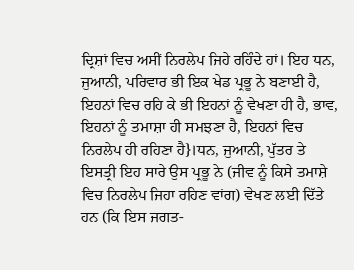ਦ੍ਰਿਸ਼ਾਂ ਵਿਚ ਅਸੀਂ ਨਿਰਲੇਪ ਜਿਹੇ ਰਹਿੰਦੇ ਹਾਂ। ਇਹ ਧਨ, ਜੁਆਨੀ, ਪਰਿਵਾਰ ਭੀ ਇਕ ਖੇਡ ਪ੍ਰਭੂ ਨੇ ਬਣਾਈ ਹੈ, ਇਹਨਾਂ ਵਿਚ ਰਹਿ ਕੇ ਭੀ ਇਹਨਾਂ ਨੂੰ ਵੇਖਣਾ ਹੀ ਹੈ, ਭਾਵ, ਇਹਨਾਂ ਨੂੰ ਤਮਾਸ਼ਾ ਹੀ ਸਮਝਣਾ ਹੈ, ਇਹਨਾਂ ਵਿਚ ਨਿਰਲੇਪ ਹੀ ਰਹਿਣਾ ਹੈ}।ਧਨ, ਜੁਆਨੀ, ਪੁੱਤਰ ਤੇ ਇਸਤ੍ਰੀ ਇਹ ਸਾਰੇ ਉਸ ਪ੍ਰਭੂ ਨੇ (ਜੀਵ ਨੂੰ ਕਿਸੇ ਤਮਾਸ਼ੇ ਵਿਚ ਨਿਰਲੇਪ ਜਿਹਾ ਰਹਿਣ ਵਾਂਗ) ਵੇਖਣ ਲਈ ਦਿੱਤੇ ਹਨ (ਕਿ ਇਸ ਜਗਤ-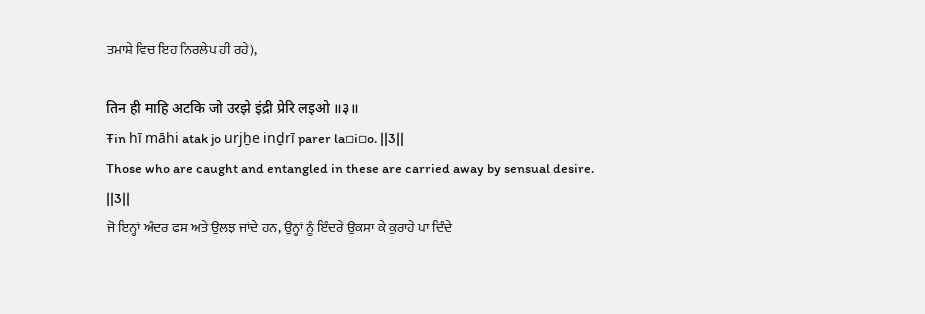ਤਮਾਸ਼ੇ ਵਿਚ ਇਹ ਨਿਰਲੇਪ ਹੀ ਰਹੇ),

तिन ही माहि अटकि जो उरझे इंद्री प्रेरि लइओ ॥३॥
Ŧin hī māhi atak jo urjẖe inḏrī parer la▫i▫o. ||3||
Those who are caught and entangled in these are carried away by sensual desire. ||3||
ਜੋ ਇਨ੍ਹਾਂ ਅੰਦਰ ਫਸ ਅਤੇ ਉਲਝ ਜਾਂਦੇ ਹਨ, ਉਨ੍ਹਾਂ ਨੂੰ ਇੰਦਰੇ ਉਕਸਾ ਕੇ ਕੁਰਾਹੇ ਪਾ ਦਿੰਦੇ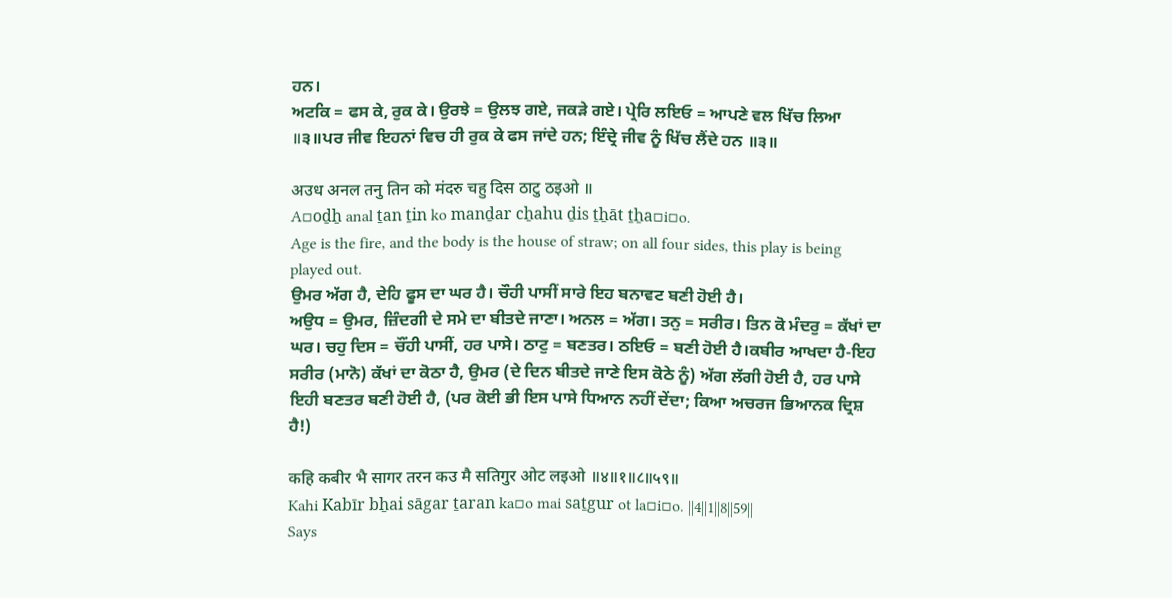ਹਨ।
ਅਟਕਿ = ਫਸ ਕੇ, ਰੁਕ ਕੇ। ਉਰਝੇ = ਉਲਝ ਗਏ, ਜਕੜੇ ਗਏ। ਪ੍ਰੇਰਿ ਲਇਓ = ਆਪਣੇ ਵਲ ਖਿੱਚ ਲਿਆ ॥੩॥ਪਰ ਜੀਵ ਇਹਨਾਂ ਵਿਚ ਹੀ ਰੁਕ ਕੇ ਫਸ ਜਾਂਦੇ ਹਨ; ਇੰਦ੍ਰੇ ਜੀਵ ਨੂੰ ਖਿੱਚ ਲੈਂਦੇ ਹਨ ॥੩॥

अउध अनल तनु तिन को मंदरु चहु दिस ठाटु ठइओ ॥
A▫oḏẖ anal ṯan ṯin ko manḏar cẖahu ḏis ṯẖāt ṯẖa▫i▫o.
Age is the fire, and the body is the house of straw; on all four sides, this play is being played out.
ਉਮਰ ਅੱਗ ਹੈ, ਦੇਹਿ ਫੂਸ ਦਾ ਘਰ ਹੈ। ਚੌਹੀ ਪਾਸੀਂ ਸਾਰੇ ਇਹ ਬਨਾਵਟ ਬਣੀ ਹੋਈ ਹੈ।
ਅਉਧ = ਉਮਰ, ਜ਼ਿੰਦਗੀ ਦੇ ਸਮੇ ਦਾ ਬੀਤਦੇ ਜਾਣਾ। ਅਨਲ = ਅੱਗ। ਤਨੁ = ਸਰੀਰ। ਤਿਨ ਕੋ ਮੰਦਰੁ = ਕੱਖਾਂ ਦਾ ਘਰ। ਚਹੁ ਦਿਸ = ਚੌਂਹੀ ਪਾਸੀਂ, ਹਰ ਪਾਸੇ। ਠਾਟੁ = ਬਣਤਰ। ਠਇਓ = ਬਣੀ ਹੋਈ ਹੈ।ਕਬੀਰ ਆਖਦਾ ਹੈ-ਇਹ ਸਰੀਰ (ਮਾਨੋ) ਕੱਖਾਂ ਦਾ ਕੋਠਾ ਹੈ, ਉਮਰ (ਦੇ ਦਿਨ ਬੀਤਦੇ ਜਾਣੇ ਇਸ ਕੋਠੇ ਨੂੰ) ਅੱਗ ਲੱਗੀ ਹੋਈ ਹੈ, ਹਰ ਪਾਸੇ ਇਹੀ ਬਣਤਰ ਬਣੀ ਹੋਈ ਹੈ, (ਪਰ ਕੋਈ ਭੀ ਇਸ ਪਾਸੇ ਧਿਆਨ ਨਹੀਂ ਦੇਂਦਾ; ਕਿਆ ਅਚਰਜ ਭਿਆਨਕ ਦ੍ਰਿਸ਼ ਹੈ!)

कहि कबीर भै सागर तरन कउ मै सतिगुर ओट लइओ ॥४॥१॥८॥५९॥
Kahi Kabīr bẖai sāgar ṯaran ka▫o mai saṯgur ot la▫i▫o. ||4||1||8||59||
Says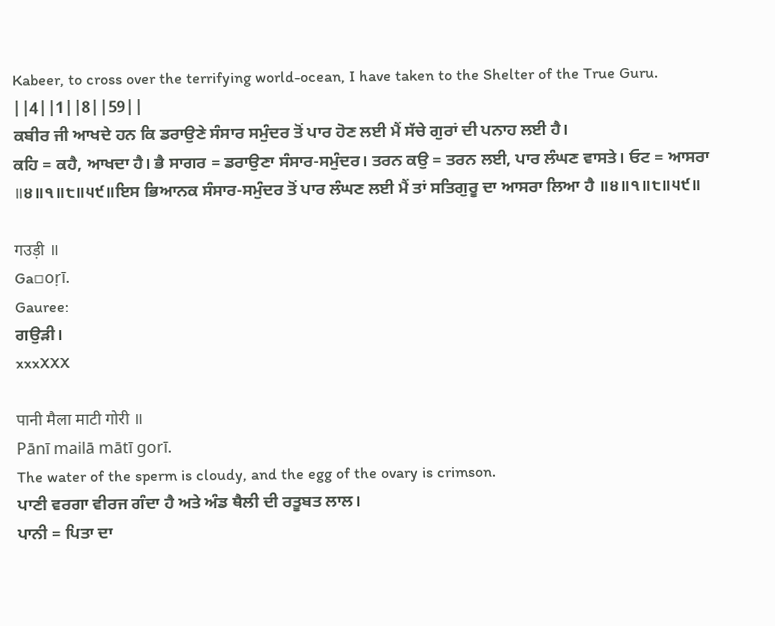Kabeer, to cross over the terrifying world-ocean, I have taken to the Shelter of the True Guru. ||4||1||8||59||
ਕਬੀਰ ਜੀ ਆਖਦੇ ਹਨ ਕਿ ਡਰਾਉਣੇ ਸੰਸਾਰ ਸਮੁੰਦਰ ਤੋਂ ਪਾਰ ਹੋਣ ਲਈ ਮੈਂ ਸੱਚੇ ਗੁਰਾਂ ਦੀ ਪਨਾਹ ਲਈ ਹੈ।
ਕਹਿ = ਕਹੈ, ਆਖਦਾ ਹੈ। ਭੈ ਸਾਗਰ = ਡਰਾਉਣਾ ਸੰਸਾਰ-ਸਮੁੰਦਰ। ਤਰਨ ਕਉ = ਤਰਨ ਲਈ, ਪਾਰ ਲੰਘਣ ਵਾਸਤੇ। ਓਟ = ਆਸਰਾ ॥੪॥੧॥੮॥੫੯॥ਇਸ ਭਿਆਨਕ ਸੰਸਾਰ-ਸਮੁੰਦਰ ਤੋਂ ਪਾਰ ਲੰਘਣ ਲਈ ਮੈਂ ਤਾਂ ਸਤਿਗੁਰੂ ਦਾ ਆਸਰਾ ਲਿਆ ਹੈ ॥੪॥੧॥੮॥੫੯॥

गउड़ी ॥
Ga▫oṛī.
Gauree:
ਗਉੜੀ।
xxxXXX

पानी मैला माटी गोरी ॥
Pānī mailā mātī gorī.
The water of the sperm is cloudy, and the egg of the ovary is crimson.
ਪਾਣੀ ਵਰਗਾ ਵੀਰਜ ਗੰਦਾ ਹੈ ਅਤੇ ਅੰਡ ਥੈਲੀ ਦੀ ਰਤੂਬਤ ਲਾਲ।
ਪਾਨੀ = ਪਿਤਾ ਦਾ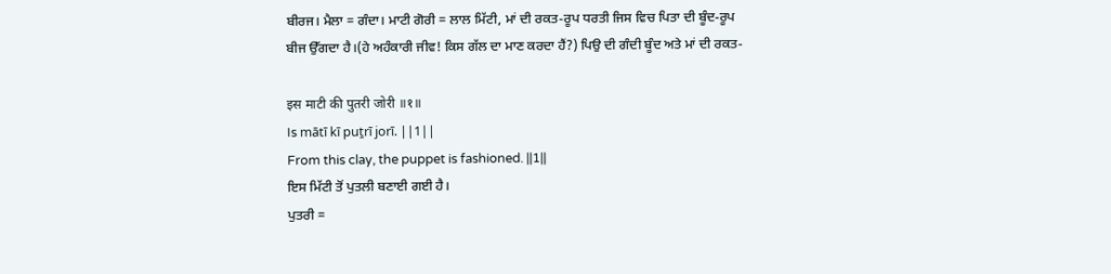ਬੀਰਜ। ਮੈਲਾ = ਗੰਦਾ। ਮਾਟੀ ਗੋਰੀ = ਲਾਲ ਮਿੱਟੀ, ਮਾਂ ਦੀ ਰਕਤ-ਰੂਪ ਧਰਤੀ ਜਿਸ ਵਿਚ ਪਿਤਾ ਦੀ ਬੂੰਦ-ਰੂਪ ਬੀਜ ਉੱਗਦਾ ਹੈ।(ਹੇ ਅਹੰਕਾਰੀ ਜੀਵ! ਕਿਸ ਗੱਲ ਦਾ ਮਾਣ ਕਰਦਾ ਹੈਂ?) ਪਿਉ ਦੀ ਗੰਦੀ ਬੂੰਦ ਅਤੇ ਮਾਂ ਦੀ ਰਕਤ-

इस माटी की पुतरी जोरी ॥१॥
Is mātī kī puṯrī jorī. ||1||
From this clay, the puppet is fashioned. ||1||
ਇਸ ਮਿੱਟੀ ਤੋਂ ਪੁਤਲੀ ਬਣਾਈ ਗਈ ਹੈ।
ਪੁਤਰੀ =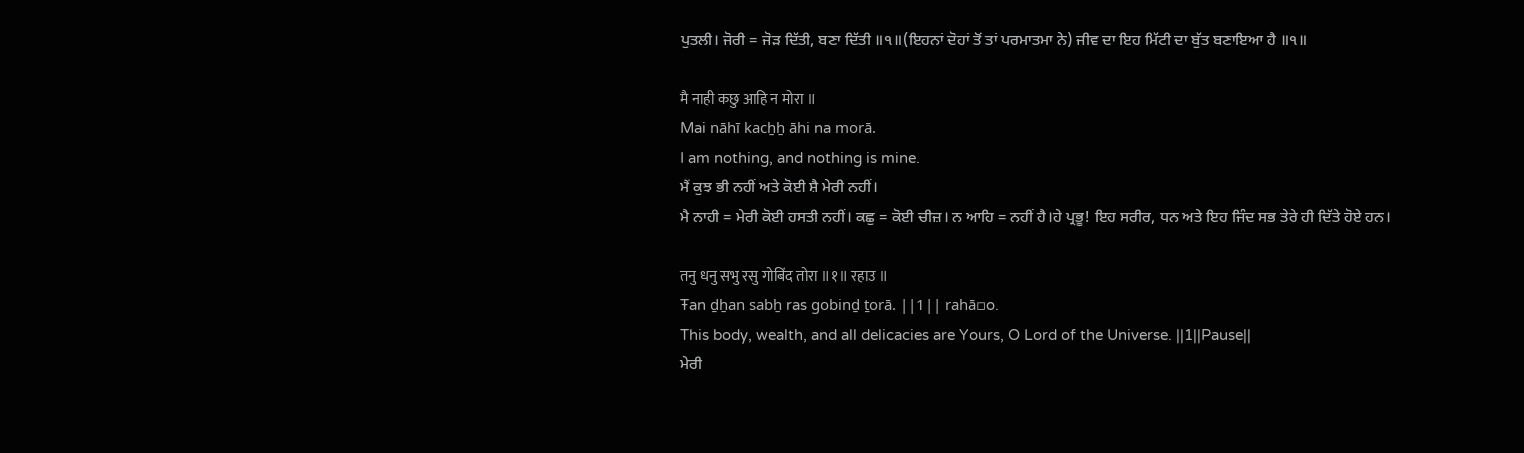ਪੁਤਲੀ। ਜੋਰੀ = ਜੋੜ ਦਿੱਤੀ, ਬਣਾ ਦਿੱਤੀ ॥੧॥(ਇਹਨਾਂ ਦੋਹਾਂ ਤੋਂ ਤਾਂ ਪਰਮਾਤਮਾ ਨੇ) ਜੀਵ ਦਾ ਇਹ ਮਿੱਟੀ ਦਾ ਬੁੱਤ ਬਣਾਇਆ ਹੈ ॥੧॥

मै नाही कछु आहि न मोरा ॥
Mai nāhī kacẖẖ āhi na morā.
I am nothing, and nothing is mine.
ਮੈਂ ਕੁਝ ਭੀ ਨਹੀਂ ਅਤੇ ਕੋਈ ਸ਼ੈ ਮੇਰੀ ਨਹੀਂ।
ਮੈ ਨਾਹੀ = ਮੇਰੀ ਕੋਈ ਹਸਤੀ ਨਹੀਂ। ਕਛੁ = ਕੋਈ ਚੀਜ਼। ਨ ਆਹਿ = ਨਹੀਂ ਹੈ।ਹੇ ਪ੍ਰਭੂ! ਇਹ ਸਰੀਰ, ਧਨ ਅਤੇ ਇਹ ਜਿੰਦ ਸਭ ਤੇਰੇ ਹੀ ਦਿੱਤੇ ਹੋਏ ਹਨ।

तनु धनु सभु रसु गोबिंद तोरा ॥१॥ रहाउ ॥
Ŧan ḏẖan sabẖ ras gobinḏ ṯorā. ||1|| rahā▫o.
This body, wealth, and all delicacies are Yours, O Lord of the Universe. ||1||Pause||
ਮੇਰੀ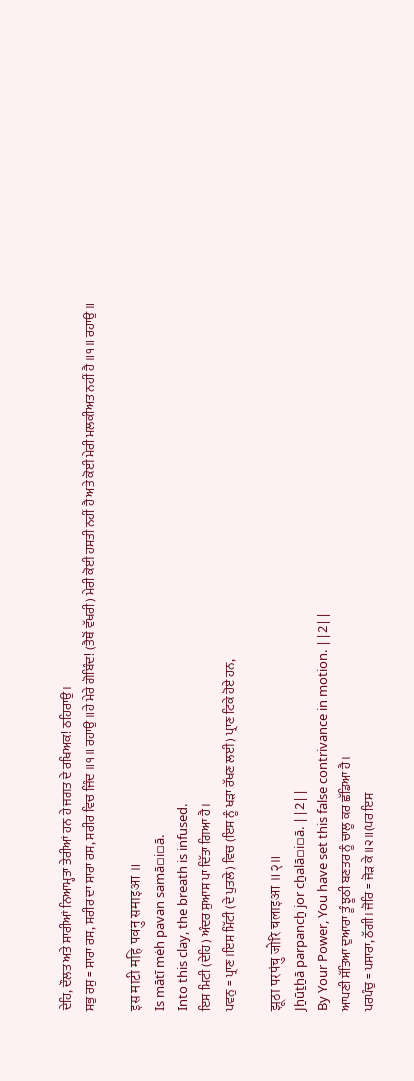ਦੇਹਿ, ਦੌਲਤ ਅਤੇ ਸਾਰੀਆਂ ਨਿਆਮ੍ਹਤਾ ਤੇਰੀਆਂ ਹਨ ਹੇ ਜਗਤ ਦੇ ਰਖਿਅਕ! ਠਹਿਰਾਉ।
ਸਭੁ ਰਸੁ = ਸਾਰਾ ਰਸ, ਸਰੀਰ ਦਾ ਸਾਰਾ ਰਸ, ਸਰੀਰ ਵਿਚ ਜਿੰਦ ॥੧॥ ਰਹਾਉ ॥ਹੇ ਮੇਰੇ ਗੋਬਿੰਦ! (ਤੈਥੋਂ ਵੱਖਰੀ) ਮੇਰੀ ਕੋਈ ਹਸਤੀ ਨਹੀਂ ਹੈ ਅਤੇ ਕੋਈ ਮੇਰੀ ਮਲਕੀਅਤ ਨਹੀਂ ਹੈ ॥੧॥ ਰਹਾਉ ॥

इस माटी महि पवनु समाइआ ॥
Is mātī mėh pavan samā▫i▫ā.
Into this clay, the breath is infused.
ਇਸ ਮਿਟੀ (ਦੇਹਿ) ਅੰਦਰ ਸੁਆਸ ਪਾ ਦਿੱਤਾ ਗਿਆ ਹੈ।
ਪਵਨੁ = ਪ੍ਰਾਣ।ਇਸ ਮਿੱਟੀ (ਦੇ ਪੁਤਲੇ) ਵਿਚ (ਇਸ ਨੂੰ ਖੜਾ ਰੱਖਣ ਲਈ) ਪ੍ਰਾਣ ਟਿਕੇ ਹੋਏ ਹਨ,

झूठा परपंचु जोरि चलाइआ ॥२॥
Jẖūṯẖā parpancẖ jor cẖalā▫i▫ā. ||2||
By Your Power, You have set this false contrivance in motion. ||2||
ਆਪਣੀ ਸੱਤਿਆ ਦੁਆਰਾ ਤੂੰ ਝੂਠੀ ਬਣਤਰ ਨੂੰ ਚਾਲੂ ਕਰ ਛੱਡਿਆ ਹੈ।
ਪਰਪੰਚੁ = ਪਸਾਰਾ, ਠੱਗੀ। ਜੋਰਿ = ਜੋੜ ਕੇ ॥੨॥(ਪਰ ਇਸ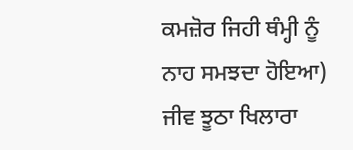ਕਮਜ਼ੋਰ ਜਿਹੀ ਥੰਮ੍ਹੀ ਨੂੰ ਨਾਹ ਸਮਝਦਾ ਹੋਇਆ) ਜੀਵ ਝੂਠਾ ਖਿਲਾਰਾ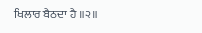ਖਿਲਾਰ ਬੈਠਦਾ ਹੈ ॥੨॥